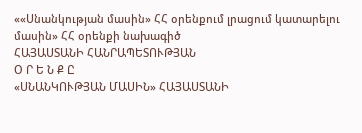««Սնանկության մասին» ՀՀ օրենքում լրացում կատարելու մասին» ՀՀ օրենքի նախագիծ
ՀԱՅԱՍՏԱՆԻ ՀԱՆՐԱՊԵՏՈՒԹՅԱՆ
Օ Ր Ե Ն Ք Ը
«ՍՆԱՆԿՈՒԹՅԱՆ ՄԱՍԻՆ» ՀԱՅԱՍՏԱՆԻ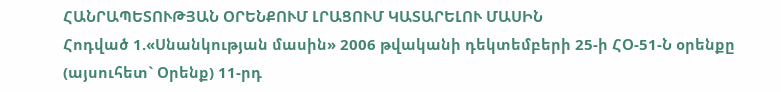ՀԱՆՐԱՊԵՏՈՒԹՅԱՆ ՕՐԵՆՔՈՒՄ ԼՐԱՑՈՒՄ ԿԱՏԱՐԵԼՈՒ ՄԱՍԻՆ
Հոդված 1.«Սնանկության մասին» 2006 թվականի դեկտեմբերի 25-ի ՀՕ-51-Ն օրենքը (այսուհետ` Օրենք) 11-րդ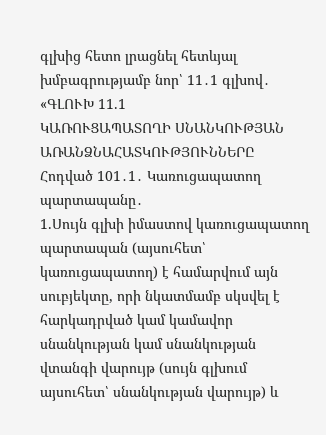գլխից հետո լրացնել հետևյալ խմբագրությամբ նոր՝ 11․1 գլխով․
«ԳԼՈՒԽ 11.1
ԿԱՌՈՒՑԱՊԱՏՈՂԻ ՍՆԱՆԿՈՒԹՅԱՆ ԱՌԱՆՁՆԱՀԱՏԿՈՒԹՅՈՒՆՆԵՐԸ
Հոդված 101․1․ Կառուցապատող պարտապանը․
1.Սույն գլխի իմաստով կառուցապատող պարտապան (այսուհետ՝ կառուցապատող) է համարվում այն սուբյեկտը, որի նկատմամբ սկսվել է հարկադրված կամ կամավոր սնանկության կամ սնանկության վտանգի վարույթ (սույն գլխում այսուհետ՝ սնանկության վարույթ) և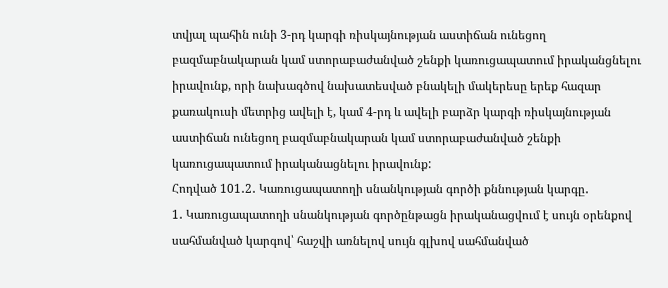տվյալ պահին ունի 3-րդ կարգի ռիսկայնության աստիճան ունեցող բազմաբնակարան կամ ստորաբաժանված շենքի կառուցապատում իրականցնելու իրավունք, որի նախագծով նախատեսված բնակելի մակերեսը երեք հազար քառակուսի մետրից ավելի է, կամ 4-րդ և ավելի բարձր կարգի ռիսկայնության աստիճան ունեցող բազմաբնակարան կամ ստորաբաժանված շենքի կառուցապատում իրականացնելու իրավունք:
Հոդված 101․2․ Կառուցապատողի սնանկության գործի քննության կարգը․
1․ Կառուցապատողի սնանկության գործընթացն իրականացվում է սույն օրենքով սահմանված կարգով՝ հաշվի առնելով սույն գլխով սահմանված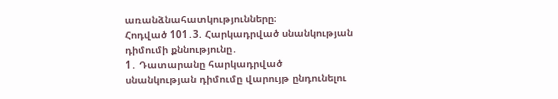առանձնահատկությունները։
Հոդված 101․3. Հարկադրված սնանկության դիմումի քննությունը․
1․ Դատարանը հարկադրված սնանկության դիմումը վարույթ ընդունելու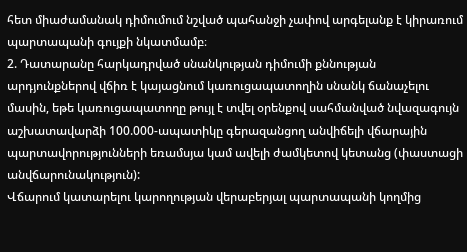հետ միաժամանակ դիմումում նշված պահանջի չափով արգելանք է կիրառում պարտապանի գույքի նկատմամբ։
2. Դատարանը հարկադրված սնանկության դիմումի քննության արդյունքներով վճիռ է կայացնում կառուցապատողին սնանկ ճանաչելու մասին, եթե կառուցապատողը թույլ է տվել օրենքով սահմանված նվազագույն աշխատավարձի 100.000-ապատիկը գերազանցող անվիճելի վճարային պարտավորությունների եռամսյա կամ ավելի ժամկետով կետանց (փաստացի անվճարունակություն):
Վճարում կատարելու կարողության վերաբերյալ պարտապանի կողմից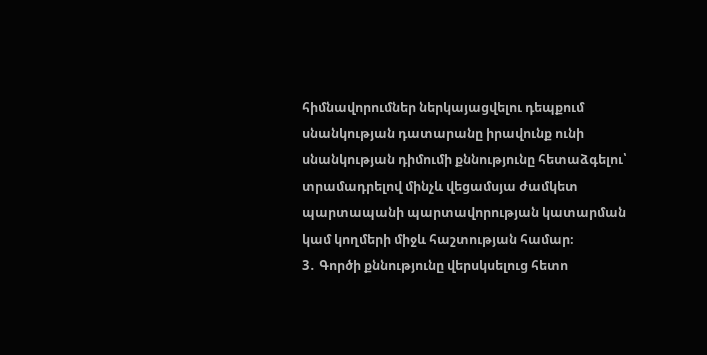հիմնավորումներ ներկայացվելու դեպքում սնանկության դատարանը իրավունք ունի սնանկության դիմումի քննությունը հետաձգելու՝ տրամադրելով մինչև վեցամսյա ժամկետ պարտապանի պարտավորության կատարման կամ կողմերի միջև հաշտության համար։
3․ Գործի քննությունը վերսկսելուց հետո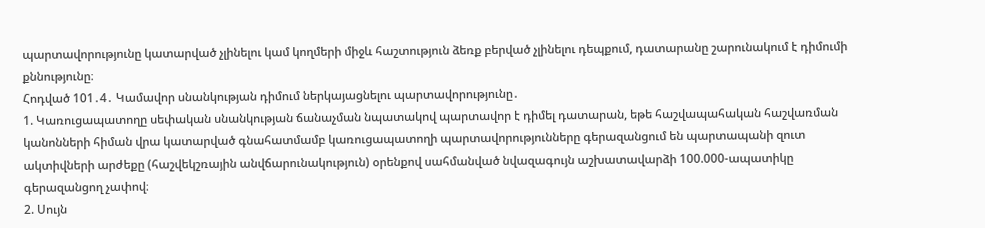պարտավորությունը կատարված չլինելու կամ կողմերի միջև հաշտություն ձեռք բերված չլինելու դեպքում, դատարանը շարունակում է դիմումի քննությունը։
Հոդված 101․4․ Կամավոր սնանկության դիմում ներկայացնելու պարտավորությունը․
1. Կառուցապատողը սեփական սնանկության ճանաչման նպատակով պարտավոր է դիմել դատարան, եթե հաշվապահական հաշվառման կանոնների հիման վրա կատարված գնահատմամբ կառուցապատողի պարտավորությունները գերազանցում են պարտապանի զուտ ակտիվների արժեքը (հաշվեկշռային անվճարունակություն) օրենքով սահմանված նվազագույն աշխատավարձի 100.000-ապատիկը գերազանցող չափով։
2. Սույն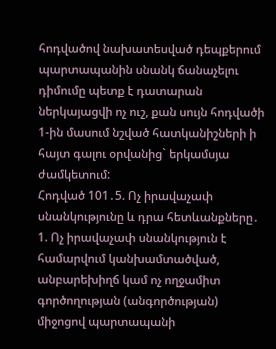հոդվածով նախատեսված դեպքերում պարտապանին սնանկ ճանաչելու դիմումը պետք է դատարան ներկայացվի ոչ ուշ, քան սույն հոդվածի 1-ին մասում նշված հատկանիշների ի հայտ գալու օրվանից` երկամսյա ժամկետում:
Հոդված 101․5. Ոչ իրավաչափ սնանկությունը և դրա հետևանքները․
1. Ոչ իրավաչափ սնանկություն է համարվում կանխամտածված, անբարեխիղճ կամ ոչ ողջամիտ գործողության (անգործության) միջոցով պարտապանի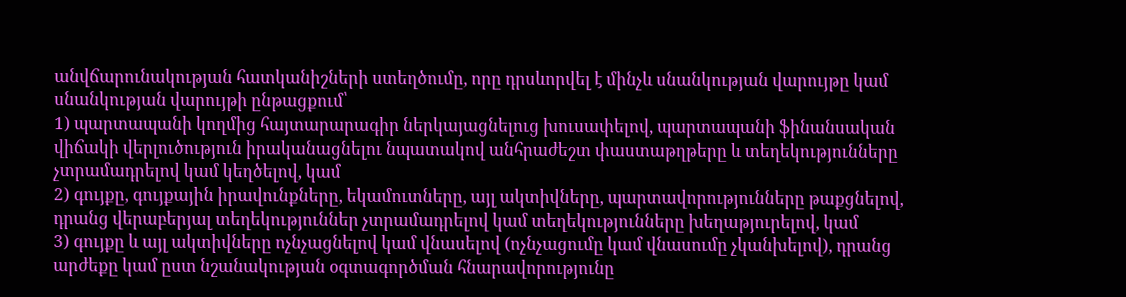անվճարունակության հատկանիշների ստեղծումը, որը դրսևորվել է մինչև սնանկության վարույթը կամ սնանկության վարույթի ընթացքում՝
1) պարտապանի կողմից հայտարարագիր ներկայացնելուց խուսափելով, պարտապանի ֆինանսական վիճակի վերլուծություն իրականացնելու նպատակով անհրաժեշտ փաստաթղթերը և տեղեկությունները չտրամադրելով կամ կեղծելով, կամ
2) գույքը, գույքային իրավունքները, եկամուտները, այլ ակտիվները, պարտավորությունները թաքցնելով, դրանց վերաբերյալ տեղեկություններ չտրամադրելով կամ տեղեկությունները խեղաթյուրելով, կամ
3) գույքը և այլ ակտիվները ոչնչացնելով կամ վնասելով (ոչնչացումը կամ վնասումը չկանխելով), դրանց արժեքը կամ ըստ նշանակության օգտագործման հնարավորությունը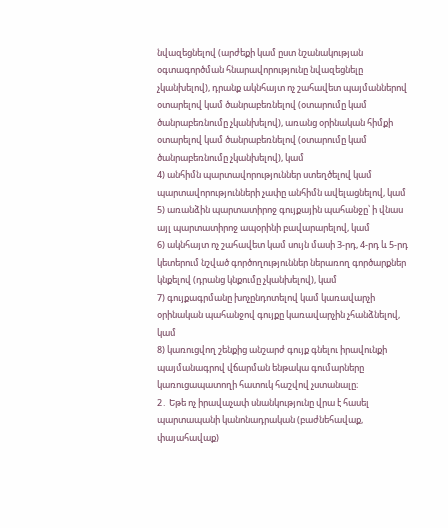նվազեցնելով (արժեքի կամ ըստ նշանակության օգտագործման հնարավորությունը նվազեցնելը չկանխելով), դրանք ակնհայտ ոչ շահավետ պայմաններով օտարելով կամ ծանրաբեռնելով (օտարումը կամ ծանրաբեռնումը չկանխելով), առանց օրինական հիմքի օտարելով կամ ծանրաբեռնելով (օտարումը կամ ծանրաբեռնումը չկանխելով), կամ
4) անհիմն պարտավորություններ ստեղծելով կամ պարտավորությունների չափը անհիմն ավելացնելով, կամ
5) առանձին պարտատիրոջ գույքային պահանջը՝ ի վնաս այլ պարտատիրոջ ապօրինի բավարարելով, կամ
6) ակնհայտ ոչ շահավետ կամ սույն մասի 3-րդ, 4-րդ և 5-րդ կետերում նշված գործողություններ ներառող գործարքներ կնքելով (դրանց կնքումը չկանխելով), կամ
7) գույքագրմանը խոչընդոտելով կամ կառավարչի օրինական պահանջով գույքը կառավարչին չհանձնելով, կամ
8) կառուցվող շենքից անշարժ գույք գնելու իրավունքի պայմանագրով վճարման ենթակա գումարները կառուցապատողի հատուկ հաշվով չստանալը։
2․ Եթե ոչ իրավաչափ սնանկությունը վրա է հասել պարտապանի կանոնադրական (բաժնեհավաք, փայահավաք)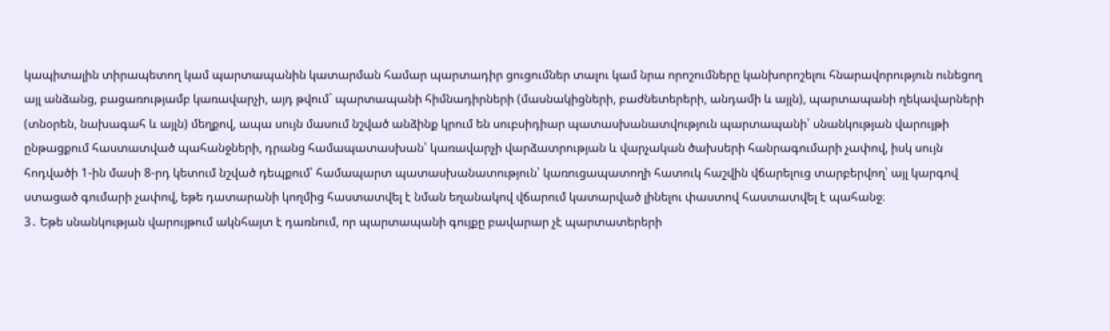կապիտալին տիրապետող կամ պարտապանին կատարման համար պարտադիր ցուցումներ տալու կամ նրա որոշումները կանխորոշելու հնարավորություն ունեցող այլ անձանց, բացառությամբ կառավարչի, այդ թվում` պարտապանի հիմնադիրների (մասնակիցների, բաժնետերերի, անդամի և այլն), պարտապանի ղեկավարների (տնօրեն, նախագահ և այլն) մեղքով, ապա սույն մասում նշված անձինք կրում են սուբսիդիար պատասխանատվություն պարտապանի՝ սնանկության վարույթի ընթացքում հաստատված պահանջների, դրանց համապատասխան՝ կառավարչի վարձատրության և վարչական ծախսերի հանրագումարի չափով, իսկ սույն հոդվածի 1-ին մասի 8-րդ կետում նշված դեպքում՝ համապարտ պատասխանատություն՝ կառուցապատողի հատուկ հաշվին վճարելուց տարբերվող՝ այլ կարգով ստացած գումարի չափով, եթե դատարանի կողմից հաստատվել է նման եղանակով վճարում կատարված լինելու փաստով հաստատվել է պահանջ։
3․ Եթե սնանկության վարույթում ակնհայտ է դառնում, որ պարտապանի գույքը բավարար չէ պարտատերերի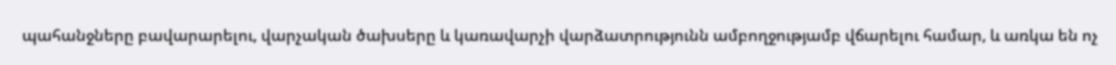պահանջները բավարարելու, վարչական ծախսերը և կառավարչի վարձատրությունն ամբողջությամբ վճարելու համար, և առկա են ոչ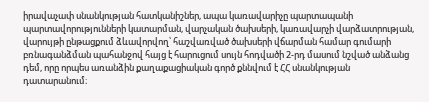իրավաչափ սնանկության հատկանիշներ, ապա կառավարիչը պարտապանի պարտավորությունների կատարման, վարչական ծախսերի, կառավարչի վարձատրության, վարույթի ընթացքում ձևավորվող՝ հաշվառված ծախսերի վճարման համար գումարի բռնագանձման պահանջով հայց է հարուցում սույն հոդվածի 2-րդ մասում նշված անձանց դեմ, որը որպես առանձին քաղաքացիական գործ քննվում է ՀՀ սնանկության դատարանում։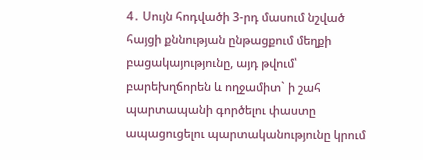4․ Սույն հոդվածի 3-րդ մասում նշված հայցի քննության ընթացքում մեղքի բացակայությունը, այդ թվում՝ բարեխղճորեն և ողջամիտ` ի շահ պարտապանի գործելու փաստը ապացուցելու պարտականությունը կրում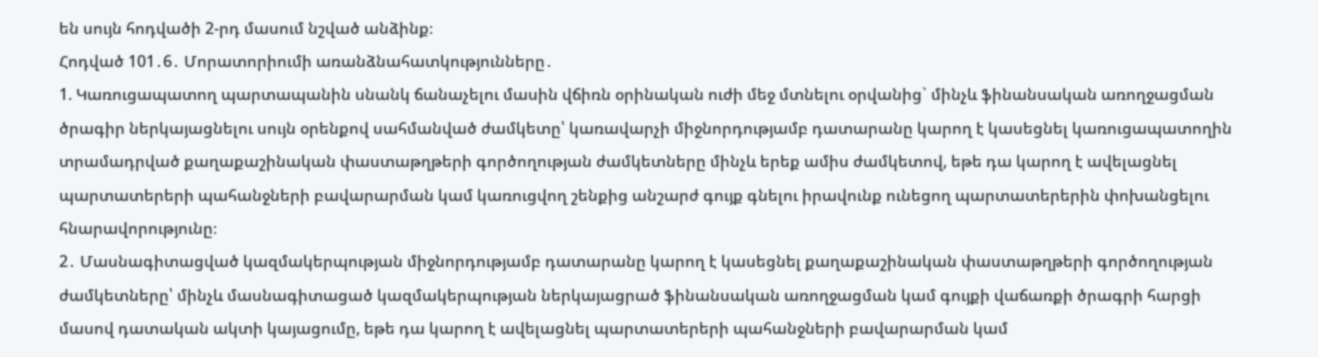են սույն հոդվածի 2-րդ մասում նշված անձինք։
Հոդված 101․6․ Մորատորիումի առանձնահատկությունները․
1. Կառուցապատող պարտապանին սնանկ ճանաչելու մասին վճիռն օրինական ուժի մեջ մտնելու օրվանից` մինչև ֆինանսական առողջացման ծրագիր ներկայացնելու սույն օրենքով սահմանված ժամկետը՝ կառավարչի միջնորդությամբ դատարանը կարող է կասեցնել կառուցապատողին տրամադրված քաղաքաշինական փաստաթղթերի գործողության ժամկետները մինչև երեք ամիս ժամկետով, եթե դա կարող է ավելացնել պարտատերերի պահանջների բավարարման կամ կառուցվող շենքից անշարժ գույք գնելու իրավունք ունեցող պարտատերերին փոխանցելու հնարավորությունը։
2․ Մասնագիտացված կազմակերպության միջնորդությամբ դատարանը կարող է կասեցնել քաղաքաշինական փաստաթղթերի գործողության ժամկետները՝ մինչև մասնագիտացած կազմակերպության ներկայացրած ֆինանսական առողջացման կամ գույքի վաճառքի ծրագրի հարցի մասով դատական ակտի կայացումը, եթե դա կարող է ավելացնել պարտատերերի պահանջների բավարարման կամ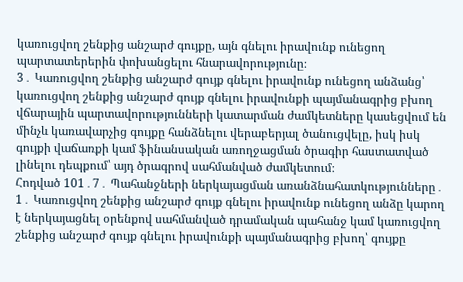կառուցվող շենքից անշարժ գույքը, այն գնելու իրավունք ունեցող պարտատերերին փոխանցելու հնարավորությունը։
3․ Կառուցվող շենքից անշարժ գույք գնելու իրավունք ունեցող անձանց՝ կառուցվող շենքից անշարժ գույք գնելու իրավունքի պայմանագրից բխող վճարային պարտավորությունների կատարման ժամկետները կասեցվում են մինչև կառավարչից գույքը հանձնելու վերաբերյալ ծանուցվելը, իսկ իսկ գույքի վաճառքի կամ ֆինանսական առողջացման ծրագիր հաստատված լինելու դեպքում՝ այդ ծրագրով սահմանված ժամկետում։
Հոդված 101․7․ Պահանջների ներկայացման առանձնահատկությունները․
1․ Կառուցվող շենքից անշարժ գույք գնելու իրավունք ունեցող անձը կարող է ներկայացնել օրենքով սահմանված դրամական պահանջ կամ կառուցվող շենքից անշարժ գույք գնելու իրավունքի պայմանագրից բխող՝ գույքը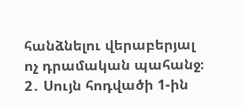հանձնելու վերաբերյալ ոչ դրամական պահանջ։
2․ Սույն հոդվածի 1-ին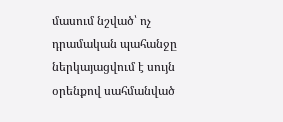մասում նշված՝ ոչ դրամական պահանջը ներկայացվում է սույն օրենքով սահմանված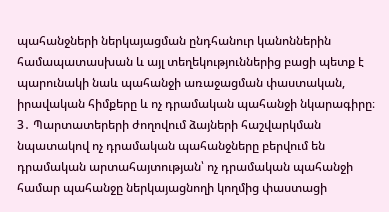պահանջների ներկայացման ընդհանուր կանոններին համապատասխան և այլ տեղեկություններից բացի պետք է պարունակի նաև պահանջի առաջացման փաստական, իրավական հիմքերը և ոչ դրամական պահանջի նկարագիրը։
3․ Պարտատերերի ժողովում ձայների հաշվարկման նպատակով ոչ դրամական պահանջները բերվում են դրամական արտահայտության՝ ոչ դրամական պահանջի համար պահանջը ներկայացնողի կողմից փաստացի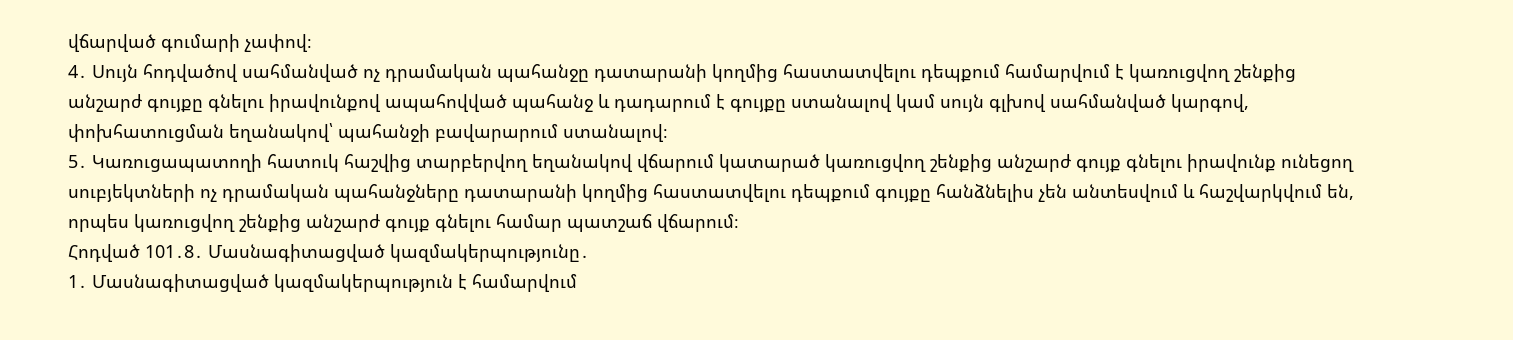վճարված գումարի չափով։
4․ Սույն հոդվածով սահմանված ոչ դրամական պահանջը դատարանի կողմից հաստատվելու դեպքում համարվում է կառուցվող շենքից անշարժ գույքը գնելու իրավունքով ապահովված պահանջ և դադարում է գույքը ստանալով կամ սույն գլխով սահմանված կարգով, փոխհատուցման եղանակով՝ պահանջի բավարարում ստանալով։
5․ Կառուցապատողի հատուկ հաշվից տարբերվող եղանակով վճարում կատարած կառուցվող շենքից անշարժ գույք գնելու իրավունք ունեցող սուբյեկտների ոչ դրամական պահանջները դատարանի կողմից հաստատվելու դեպքում գույքը հանձնելիս չեն անտեսվում և հաշվարկվում են, որպես կառուցվող շենքից անշարժ գույք գնելու համար պատշաճ վճարում։
Հոդված 101․8․ Մասնագիտացված կազմակերպությունը․
1․ Մասնագիտացված կազմակերպություն է համարվում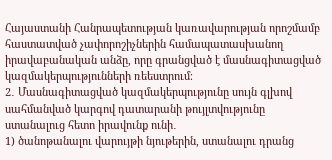Հայաստանի Հանրապետության կառավարության որոշմամբ հաստատված չափորոշիչներին համապատասխանող իրավաբանական անձը, որը գրանցված է մասնագիտացված կազմակերպությունների ռեեստրում։
2․ Մասնագիտացված կազմակերպությունը սույն գլխով սահմանված կարգով դատարանի թույլտվությունը ստանալուց հետո իրավունք ունի․
1) ծանոթանալու վարույթի նյութերին, ստանալու դրանց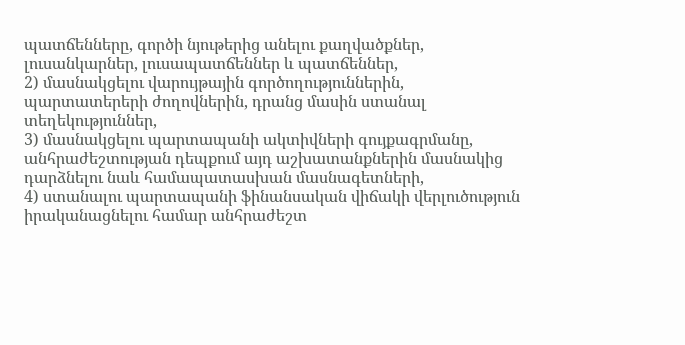պատճենները, գործի նյութերից անելու քաղվածքներ, լուսանկարներ, լուսապատճեններ և պատճեններ,
2) մասնակցելու վարույթային գործողություններին, պարտատերերի ժողովներին, դրանց մասին ստանալ տեղեկություններ,
3) մասնակցելու պարտապանի ակտիվների գույքագրմանը, անհրաժեշտության դեպքում այդ աշխատանքներին մասնակից դարձնելու նաև համապատասխան մասնագետների,
4) ստանալու պարտապանի ֆինանսական վիճակի վերլուծություն իրականացնելու համար անհրաժեշտ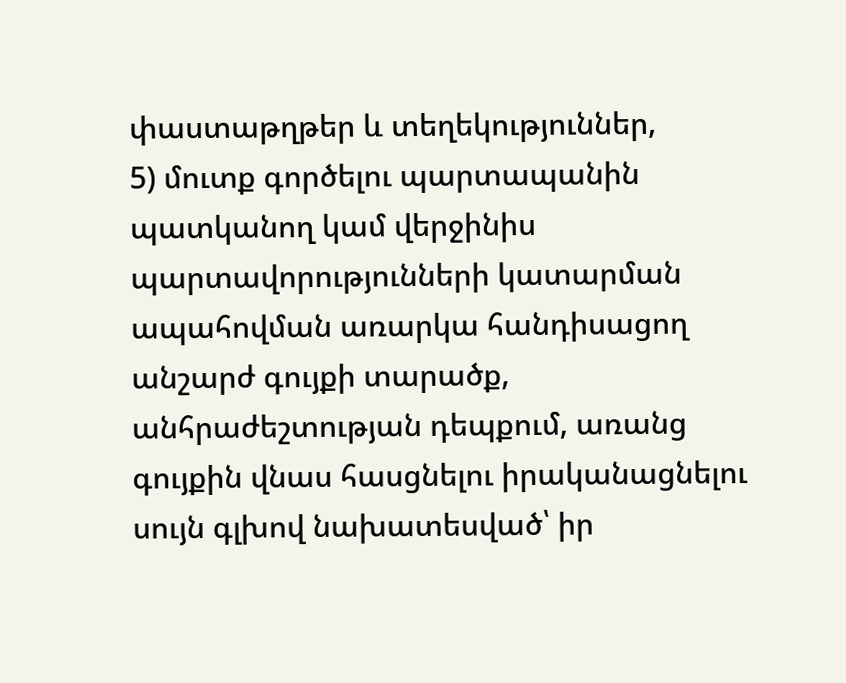փաստաթղթեր և տեղեկություններ,
5) մուտք գործելու պարտապանին պատկանող կամ վերջինիս պարտավորությունների կատարման ապահովման առարկա հանդիսացող անշարժ գույքի տարածք, անհրաժեշտության դեպքում, առանց գույքին վնաս հասցնելու իրականացնելու սույն գլխով նախատեսված՝ իր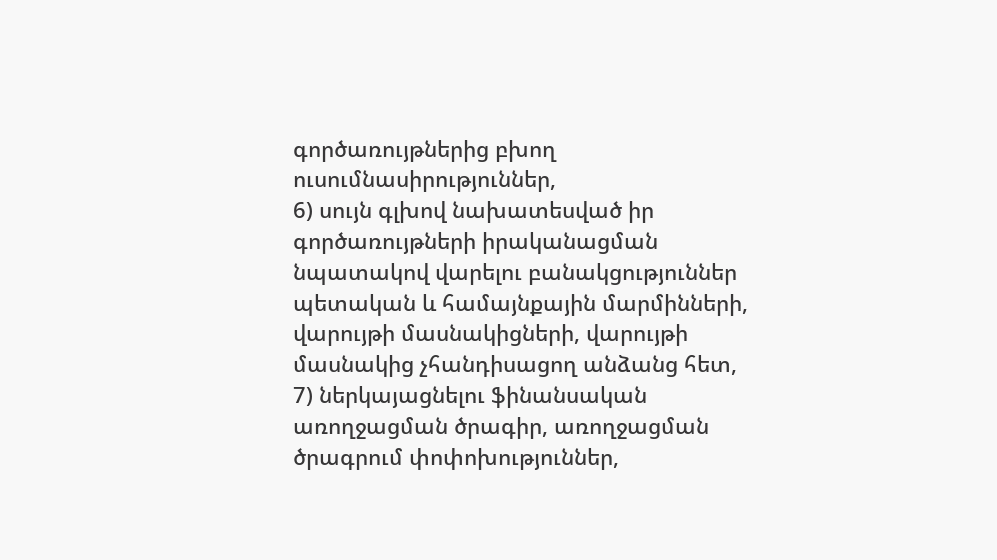գործառույթներից բխող ուսումնասիրություններ,
6) սույն գլխով նախատեսված իր գործառույթների իրականացման նպատակով վարելու բանակցություններ պետական և համայնքային մարմինների, վարույթի մասնակիցների, վարույթի մասնակից չհանդիսացող անձանց հետ,
7) ներկայացնելու ֆինանսական առողջացման ծրագիր, առողջացման ծրագրում փոփոխություններ,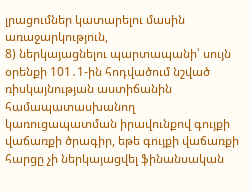լրացումներ կատարելու մասին առաջարկություն,
8) ներկայացնելու պարտապանի՝ սույն օրենքի 101․1-ին հոդվածում նշված ռիսկայնության աստիճանին համապատասխանող կառուցապատման իրավունքով գույքի վաճառքի ծրագիր, եթե գույքի վաճառքի հարցը չի ներկայացվել ֆինանսական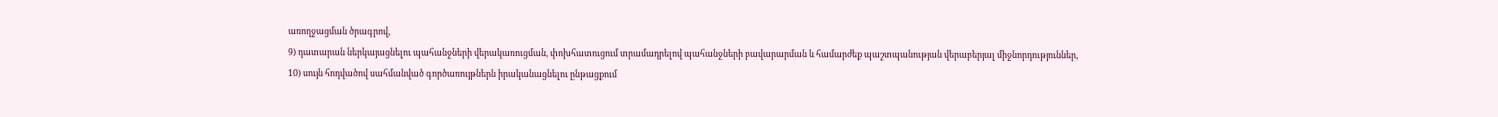առողջացման ծրագրով,
9) դատարան ներկայացնելու պահանջների վերակառուցման, փոխհատուցում տրամադրելով պահանջների բավարարման և համարժեք պաշտպանության վերաբերյալ միջնորդություններ,
10) սույն հոդվածով սահմանված գործառույթներն իրականացնելու ընթացքում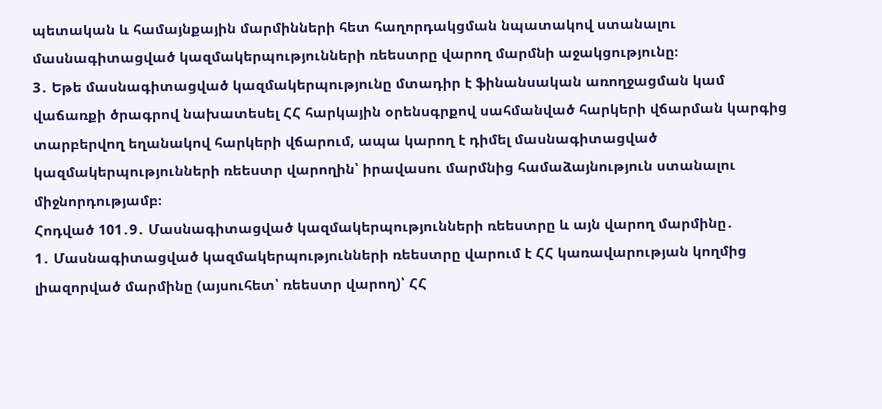պետական և համայնքային մարմինների հետ հաղորդակցման նպատակով ստանալու մասնագիտացված կազմակերպությունների ռեեստրը վարող մարմնի աջակցությունը։
3․ Եթե մասնագիտացված կազմակերպությունը մտադիր է ֆինանսական առողջացման կամ վաճառքի ծրագրով նախատեսել ՀՀ հարկային օրենսգրքով սահմանված հարկերի վճարման կարգից տարբերվող եղանակով հարկերի վճարում, ապա կարող է դիմել մասնագիտացված կազմակերպությունների ռեեստր վարողին՝ իրավասու մարմնից համաձայնություն ստանալու միջնորդությամբ։
Հոդված 101․9․ Մասնագիտացված կազմակերպությունների ռեեստրը և այն վարող մարմինը․
1․ Մասնագիտացված կազմակերպությունների ռեեստրը վարում է ՀՀ կառավարության կողմից լիազորված մարմինը (այսուհետ՝ ռեեստր վարող)՝ ՀՀ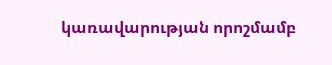կառավարության որոշմամբ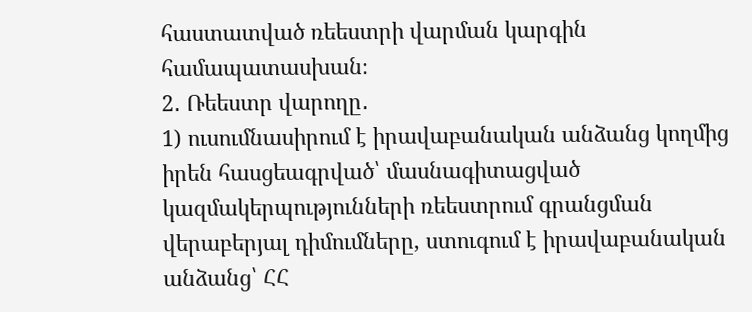հաստատված ռեեստրի վարման կարգին համապատասխան։
2․ Ռեեստր վարողը․
1) ուսումնասիրում է իրավաբանական անձանց կողմից իրեն հասցեագրված՝ մասնագիտացված կազմակերպությունների ռեեստրում գրանցման վերաբերյալ դիմումները, ստուգում է իրավաբանական անձանց՝ ՀՀ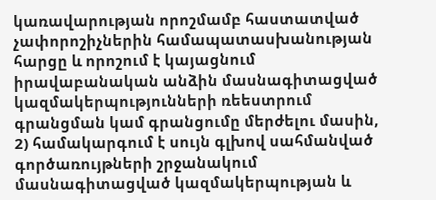կառավարության որոշմամբ հաստատված չափորոշիչներին համապատասխանության հարցը և որոշում է կայացնում իրավաբանական անձին մասնագիտացված կազմակերպությունների ռեեստրում գրանցման կամ գրանցումը մերժելու մասին,
2) համակարգում է սույն գլխով սահմանված գործառույթների շրջանակում մասնագիտացված կազմակերպության և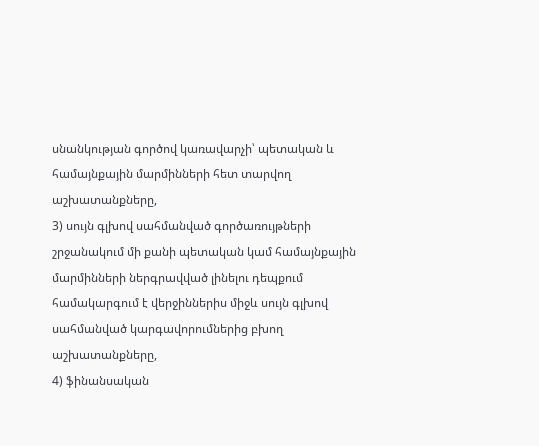սնանկության գործով կառավարչի՝ պետական և համայնքային մարմինների հետ տարվող աշխատանքները,
3) սույն գլխով սահմանված գործառույթների շրջանակում մի քանի պետական կամ համայնքային մարմինների ներգրավված լինելու դեպքում համակարգում է վերջիններիս միջև սույն գլխով սահմանված կարգավորումներից բխող աշխատանքները,
4) ֆինանսական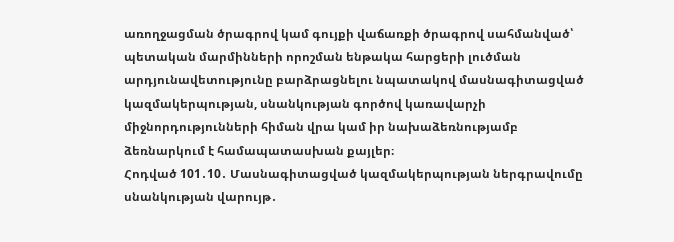առողջացման ծրագրով կամ գույքի վաճառքի ծրագրով սահմանված՝ պետական մարմինների որոշման ենթակա հարցերի լուծման արդյունավետությունը բարձրացնելու նպատակով մասնագիտացված կազմակերպության, սնանկության գործով կառավարչի միջնորդությունների հիման վրա կամ իր նախաձեռնությամբ ձեռնարկում է համապատասխան քայլեր։
Հոդված 101․10․ Մասնագիտացված կազմակերպության ներգրավումը սնանկության վարույթ․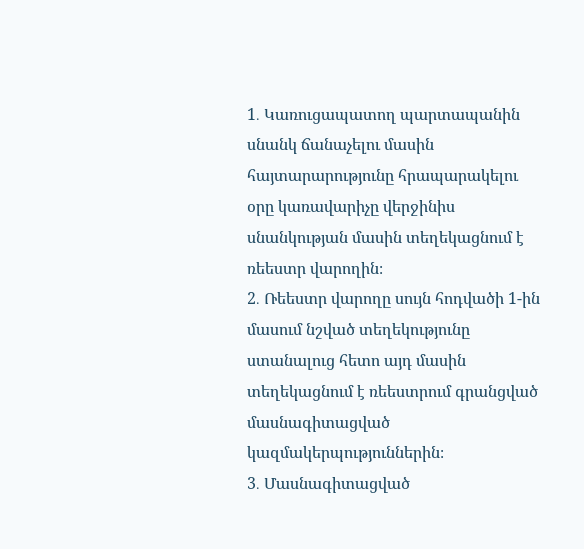1․ Կառուցապատող պարտապանին սնանկ ճանաչելու մասին հայտարարությունը հրապարակելու օրը կառավարիչը վերջինիս սնանկության մասին տեղեկացնում է ռեեստր վարողին։
2․ Ռեեստր վարողը սույն հոդվածի 1-ին մասում նշված տեղեկությունը ստանալուց հետո այդ մասին տեղեկացնում է ռեեստրում գրանցված մասնագիտացված կազմակերպություններին։
3․ Մասնագիտացված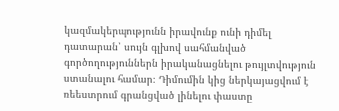կազմակերպությունն իրավունք ունի դիմել դատարան՝ սույն գլխով սահմանված գործողություններն իրականացնելու թույլտվություն ստանալու համար։ Դիմումին կից ներկայացվում է ռեեստրում գրանցված լինելու փաստը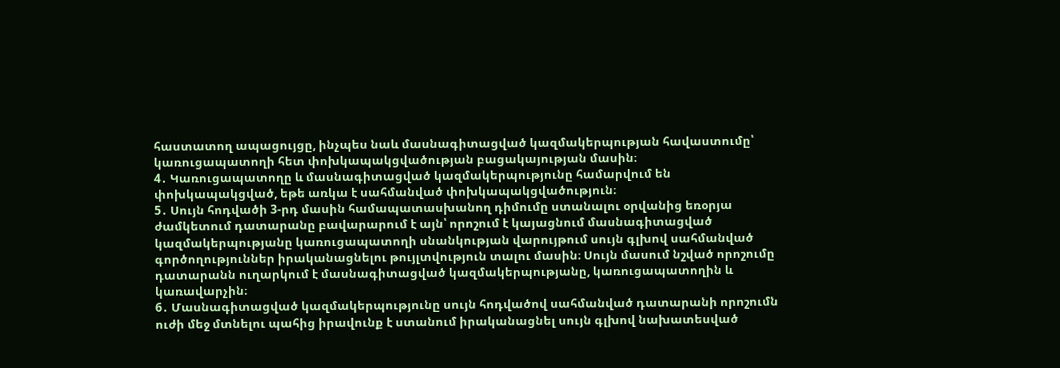հաստատող ապացույցը, ինչպես նաև մասնագիտացված կազմակերպության հավաստումը՝ կառուցապատողի հետ փոխկապակցվածության բացակայության մասին։
4․ Կառուցապատողը և մասնագիտացված կազմակերպությունը համարվում են փոխկապակցված, եթե առկա է սահմանված փոխկապակցվածություն։
5․ Սույն հոդվածի 3-րդ մասին համապատասխանող դիմումը ստանալու օրվանից եռօրյա ժամկետում դատարանը բավարարում է այն՝ որոշում է կայացնում մասնագիտացված կազմակերպությանը կառուցապատողի սնանկության վարույթում սույն գլխով սահմանված գործողություններ իրականացնելու թույլտվություն տալու մասին։ Սույն մասում նշված որոշումը դատարանն ուղարկում է մասնագիտացված կազմակերպությանը, կառուցապատողին և կառավարչին։
6․ Մասնագիտացված կազմակերպությունը սույն հոդվածով սահմանված դատարանի որոշումն ուժի մեջ մտնելու պահից իրավունք է ստանում իրականացնել սույն գլխով նախատեսված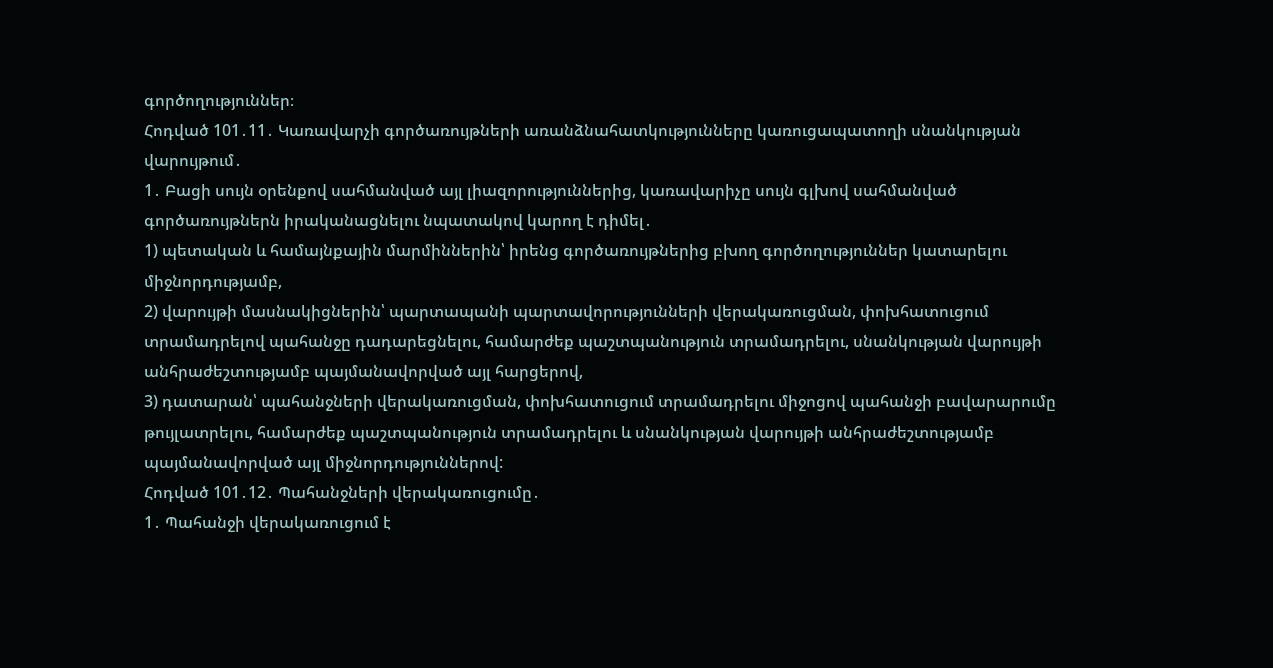գործողություններ։
Հոդված 101․11․ Կառավարչի գործառույթների առանձնահատկությունները կառուցապատողի սնանկության վարույթում․
1․ Բացի սույն օրենքով սահմանված այլ լիազորություններից, կառավարիչը սույն գլխով սահմանված գործառույթներն իրականացնելու նպատակով կարող է դիմել․
1) պետական և համայնքային մարմիններին՝ իրենց գործառույթներից բխող գործողություններ կատարելու միջնորդությամբ,
2) վարույթի մասնակիցներին՝ պարտապանի պարտավորությունների վերակառուցման, փոխհատուցում տրամադրելով պահանջը դադարեցնելու, համարժեք պաշտպանություն տրամադրելու, սնանկության վարույթի անհրաժեշտությամբ պայմանավորված այլ հարցերով,
3) դատարան՝ պահանջների վերակառուցման, փոխհատուցում տրամադրելու միջոցով պահանջի բավարարումը թույլատրելու, համարժեք պաշտպանություն տրամադրելու և սնանկության վարույթի անհրաժեշտությամբ պայմանավորված այլ միջնորդություններով:
Հոդված 101․12․ Պահանջների վերակառուցումը․
1․ Պահանջի վերակառուցում է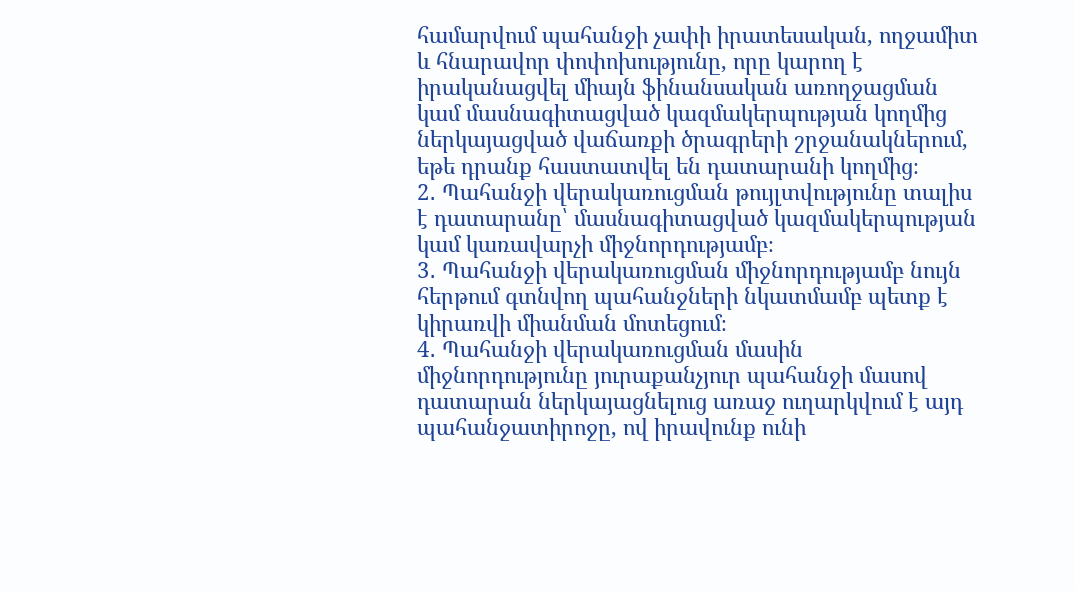համարվում պահանջի չափի իրատեսական, ողջամիտ և հնարավոր փոփոխությունը, որը կարող է իրականացվել միայն ֆինանսական առողջացման կամ մասնագիտացված կազմակերպության կողմից ներկայացված վաճառքի ծրագրերի շրջանակներում, եթե դրանք հաստատվել են դատարանի կողմից։
2․ Պահանջի վերակառուցման թույլտվությունը տալիս է դատարանը՝ մասնագիտացված կազմակերպության կամ կառավարչի միջնորդությամբ։
3․ Պահանջի վերակառուցման միջնորդությամբ նույն հերթում գտնվող պահանջների նկատմամբ պետք է կիրառվի միանման մոտեցում։
4․ Պահանջի վերակառուցման մասին միջնորդությունը յուրաքանչյուր պահանջի մասով դատարան ներկայացնելուց առաջ ուղարկվում է այդ պահանջատիրոջը, ով իրավունք ունի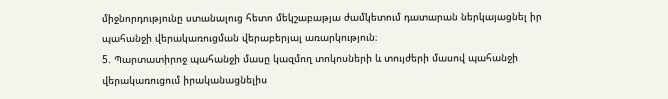միջնորդությունը ստանալուց հետո մեկշաբաթյա ժամկետում դատարան ներկայացնել իր պահանջի վերակառուցման վերաբերյալ առարկություն։
5. Պարտատիրոջ պահանջի մասը կազմող տոկոսների և տույժերի մասով պահանջի վերակառուցում իրականացնելիս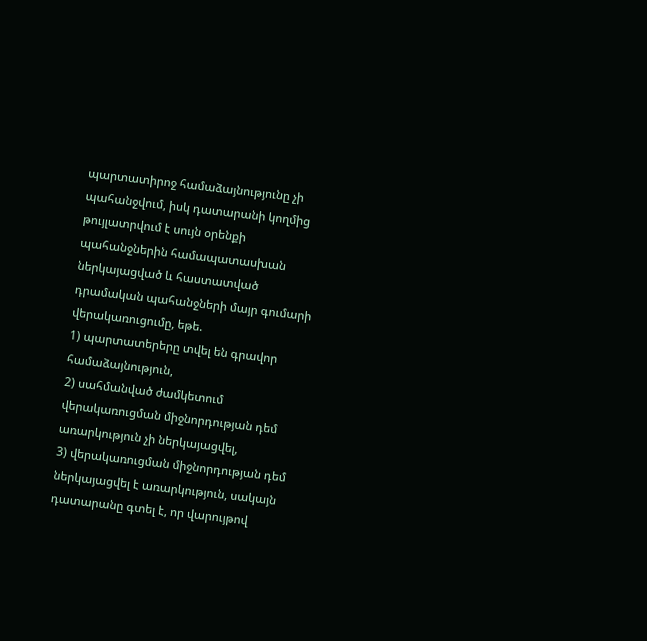պարտատիրոջ համաձայնությունը չի պահանջվում, իսկ դատարանի կողմից թույլատրվում է սույն օրենքի պահանջներին համապատասխան ներկայացված և հաստատված դրամական պահանջների մայր գումարի վերակառուցումը, եթե.
1) պարտատերերը տվել են գրավոր համաձայնություն,
2) սահմանված ժամկետում վերակառուցման միջնորդության դեմ առարկություն չի ներկայացվել,
3) վերակառուցման միջնորդության դեմ ներկայացվել է առարկություն, սակայն դատարանը գտել է, որ վարույթով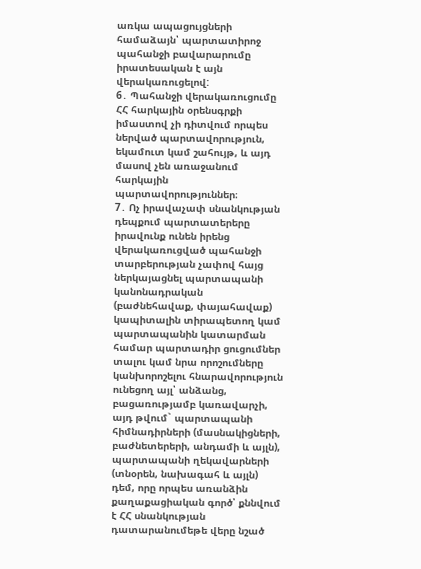առկա ապացույցների համաձայն՝ պարտատիրոջ պահանջի բավարարումը իրատեսական է այն վերակառուցելով:
6․ Պահանջի վերակառուցումը ՀՀ հարկային օրենսգրքի իմաստով չի դիտվում որպես ներված պարտավորություն, եկամուտ կամ շահույթ, և այդ մասով չեն առաջանում հարկային պարտավորություններ։
7․ Ոչ իրավաչափ սնանկության դեպքում պարտատերերը իրավունք ունեն իրենց վերակառուցված պահանջի տարբերության չափով հայց ներկայացնել պարտապանի կանոնադրական (բաժնեհավաք, փայահավաք) կապիտալին տիրապետող կամ պարտապանին կատարման համար պարտադիր ցուցումներ տալու կամ նրա որոշումները կանխորոշելու հնարավորություն ունեցող այլ՝ անձանց, բացառությամբ կառավարչի, այդ թվում` պարտապանի հիմնադիրների (մասնակիցների, բաժնետերերի, անդամի և այլն), պարտապանի ղեկավարների (տնօրեն, նախագահ և այլն) դեմ, որը որպես առանձին քաղաքացիական գործ՝ քննվում է ՀՀ սնանկության դատարանումեթե վերը նշած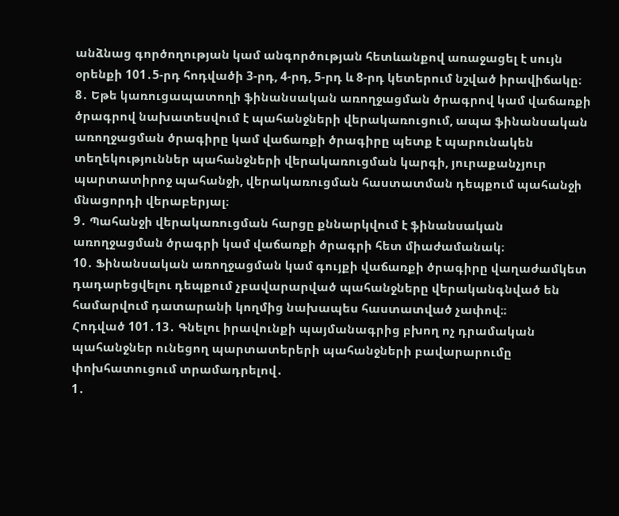անձնաց գործողության կամ անգործության հետևանքով առաջացել է սույն օրենքի 101․5-րդ հոդվածի 3-րդ, 4-րդ, 5-րդ և 8-րդ կետերում նշված իրավիճակը։
8․ Եթե կառուցապատողի ֆինանսական առողջացման ծրագրով կամ վաճառքի ծրագրով նախատեսվում է պահանջների վերակառուցում, ապա ֆինանսական առողջացման ծրագիրը կամ վաճառքի ծրագիրը պետք է պարունակեն տեղեկություններ պահանջների վերակառուցման կարգի, յուրաքանչյուր պարտատիրոջ պահանջի, վերակառուցման հաստատման դեպքում պահանջի մնացորդի վերաբերյալ։
9․ Պահանջի վերակառուցման հարցը քննարկվում է ֆինանսական առողջացման ծրագրի կամ վաճառքի ծրագրի հետ միաժամանակ։
10․ Ֆինանսական առողջացման կամ գույքի վաճառքի ծրագիրը վաղաժամկետ դադարեցվելու դեպքում չբավարարված պահանջները վերականգնված են համարվում դատարանի կողմից նախապես հաստատված չափով։։
Հոդված 101․13․ Գնելու իրավունքի պայմանագրից բխող ոչ դրամական պահանջներ ունեցող պարտատերերի պահանջների բավարարումը փոխհատուցում տրամադրելով․
1․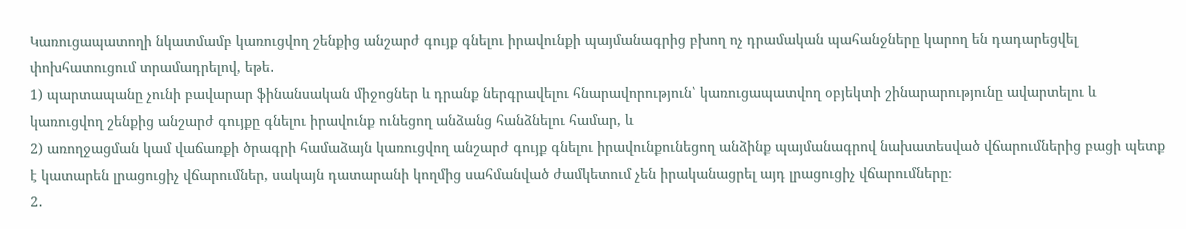Կառուցապատողի նկատմամբ կառուցվող շենքից անշարժ գույք գնելու իրավունքի պայմանագրից բխող ոչ դրամական պահանջները կարող են դադարեցվել փոխհատուցում տրամադրելով, եթե․
1) պարտապանը չունի բավարար ֆինանսական միջոցներ և դրանք ներգրավելու հնարավորություն՝ կառուցապատվող օբյեկտի շինարարությունը ավարտելու և կառուցվող շենքից անշարժ գույքը գնելու իրավունք ունեցող անձանց հանձնելու համար, և
2) առողջացման կամ վաճառքի ծրագրի համաձայն կառուցվող անշարժ գույք գնելու իրավունքունեցող անձինք պայմանագրով նախատեսված վճարումներից բացի պետք է կատարեն լրացուցիչ վճարումներ, սակայն դատարանի կողմից սահմանված ժամկետում չեն իրականացրել այդ լրացուցիչ վճարումները։
2․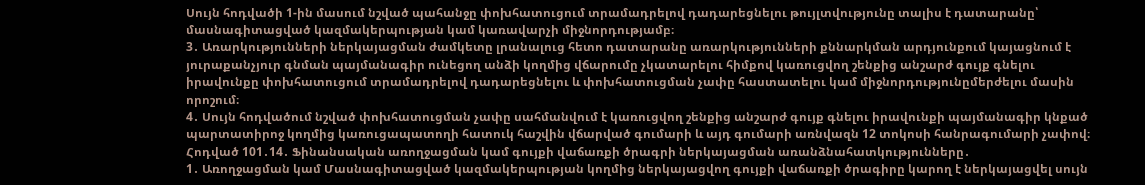Սույն հոդվածի 1-ին մասում նշված պահանջը փոխհատուցում տրամադրելով դադարեցնելու թույլտվությունը տալիս է դատարանը՝ մասնագիտացված կազմակերպության կամ կառավարչի միջնորդությամբ։
3․ Առարկությունների ներկայացման ժամկետը լրանալուց հետո դատարանը առարկությունների քննարկման արդյունքում կայացնում է յուրաքանչյուր գնման պայմանագիր ունեցող անձի կողմից վճարումը չկատարելու հիմքով կառուցվող շենքից անշարժ գույք գնելու իրավունքը փոխհատուցում տրամադրելով դադարեցնելու և փոխհատուցման չափը հաստատելու կամ միջնորդությունըմերժելու մասին որոշում։
4․ Սույն հոդվածում նշված փոխհատուցման չափը սահմանվում է կառուցվող շենքից անշարժ գույք գնելու իրավունքի պայմանագիր կնքած պարտատիրոջ կողմից կառուցապատողի հատուկ հաշվին վճարված գումարի և այդ գումարի առնվազն 12 տոկոսի հանրագումարի չափով։
Հոդված 101․14․ Ֆինանսական առողջացման կամ գույքի վաճառքի ծրագրի ներկայացման առանձնահատկությունները․
1․ Առողջացման կամ Մասնագիտացված կազմակերպության կողմից ներկայացվող գույքի վաճառքի ծրագիրը կարող է ներկայացվել սույն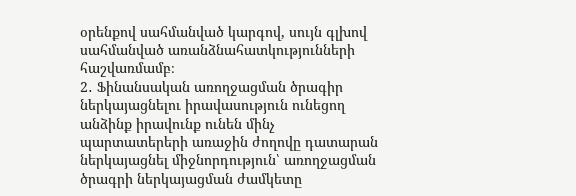օրենքով սահմանված կարգով, սույն գլխով սահմանված առանձնահատկությունների հաշվառմամբ։
2․ Ֆինանսական առողջացման ծրագիր ներկայացնելու իրավասություն ունեցող անձինք իրավունք ունեն մինչ պարտատերերի առաջին ժողովը դատարան ներկայացնել միջնորդություն՝ առողջացման ծրագրի ներկայացման ժամկետը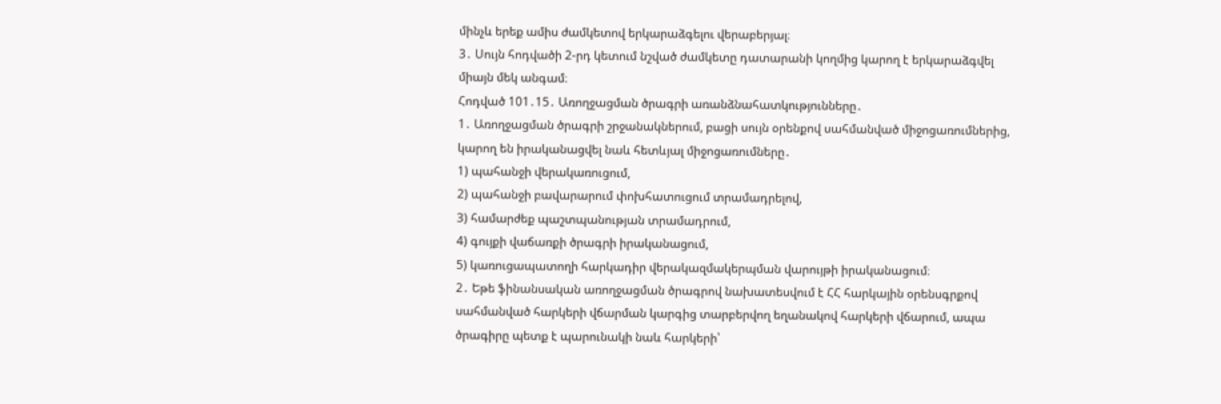մինչև երեք ամիս ժամկետով երկարաձգելու վերաբերյալ։
3․ Սույն հոդվածի 2-րդ կետում նշված ժամկետը դատարանի կողմից կարող է երկարաձգվել միայն մեկ անգամ։
Հոդված 101․15․ Առողջացման ծրագրի առանձնահատկությունները․
1․ Առողջացման ծրագրի շրջանակներում, բացի սույն օրենքով սահմանված միջոցառումներից, կարող են իրականացվել նաև հետևյալ միջոցառումները․
1) պահանջի վերակառուցում,
2) պահանջի բավարարում փոխհատուցում տրամադրելով,
3) համարժեք պաշտպանության տրամադրում,
4) գույքի վաճառքի ծրագրի իրականացում,
5) կառուցապատողի հարկադիր վերակազմակերպման վարույթի իրականացում։
2․ Եթե ֆինանսական առողջացման ծրագրով նախատեսվում է ՀՀ հարկային օրենսգրքով սահմանված հարկերի վճարման կարգից տարբերվող եղանակով հարկերի վճարում, ապա ծրագիրը պետք է պարունակի նաև հարկերի՝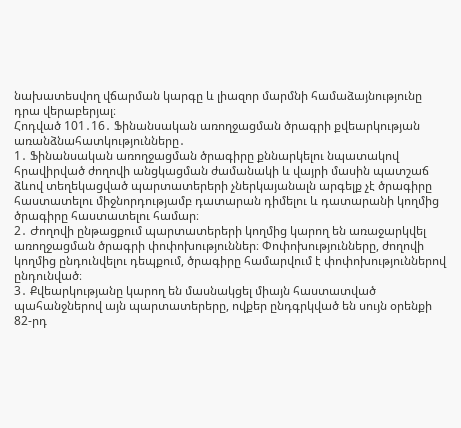նախատեսվող վճարման կարգը և լիազոր մարմնի համաձայնությունը դրա վերաբերյալ։
Հոդված 101․16․ Ֆինանսական առողջացման ծրագրի քվեարկության առանձնահատկությունները․
1․ Ֆինանսական առողջացման ծրագիրը քննարկելու նպատակով հրավիրված ժողովի անցկացման ժամանակի և վայրի մասին պատշաճ ձևով տեղեկացված պարտատերերի չներկայանալն արգելք չէ ծրագիրը հաստատելու միջնորդությամբ դատարան դիմելու և դատարանի կողմից ծրագիրը հաստատելու համար։
2․ Ժողովի ընթացքում պարտատերերի կողմից կարող են առաջարկվել առողջացման ծրագրի փոփոխություններ։ Փոփոխությունները, ժողովի կողմից ընդունվելու դեպքում, ծրագիրը համարվում է փոփոխություններով ընդունված։
3․ Քվեարկությանը կարող են մասնակցել միայն հաստատված պահանջներով այն պարտատերերը, ովքեր ընդգրկված են սույն օրենքի 82-րդ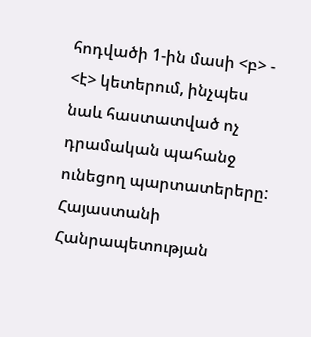հոդվածի 1-ին մասի <բ> - <է> կետերում, ինչպես նաև հաստատված ոչ դրամական պահանջ ունեցող պարտատերերը: Հայաստանի Հանրապետության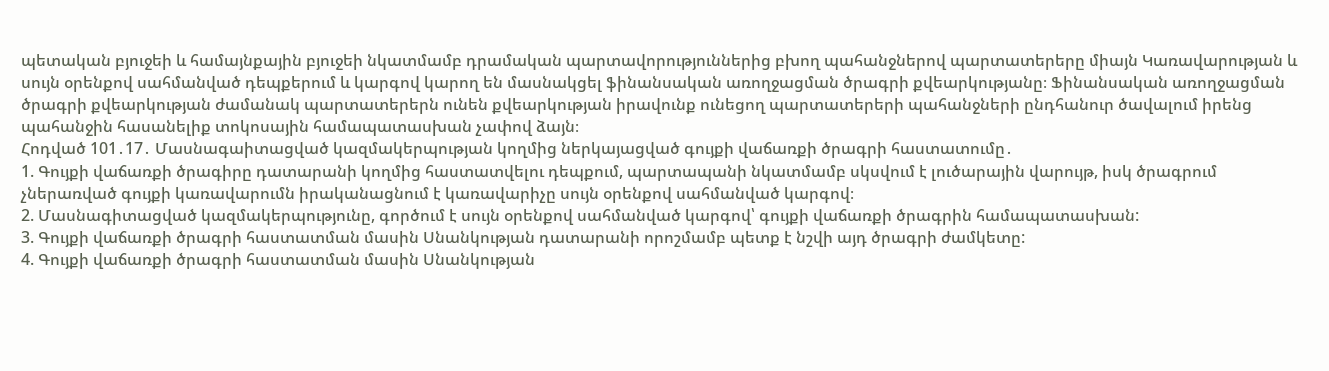պետական բյուջեի և համայնքային բյուջեի նկատմամբ դրամական պարտավորություններից բխող պահանջներով պարտատերերը միայն Կառավարության և սույն օրենքով սահմանված դեպքերում և կարգով կարող են մասնակցել ֆինանսական առողջացման ծրագրի քվեարկությանը։ Ֆինանսական առողջացման ծրագրի քվեարկության ժամանակ պարտատերերն ունեն քվեարկության իրավունք ունեցող պարտատերերի պահանջների ընդհանուր ծավալում իրենց պահանջին հասանելիք տոկոսային համապատասխան չափով ձայն։
Հոդված 101․17․ Մասնագաիտացված կազմակերպության կողմից ներկայացված գույքի վաճառքի ծրագրի հաստատումը․
1. Գույքի վաճառքի ծրագիրը դատարանի կողմից հաստատվելու դեպքում, պարտապանի նկատմամբ սկսվում է լուծարային վարույթ, իսկ ծրագրում չներառված գույքի կառավարումն իրականացնում է կառավարիչը սույն օրենքով սահմանված կարգով։
2. Մասնագիտացված կազմակերպությունը, գործում է սույն օրենքով սահմանված կարգով՝ գույքի վաճառքի ծրագրին համապատասխան:
3. Գույքի վաճառքի ծրագրի հաստատման մասին Սնանկության դատարանի որոշմամբ պետք է նշվի այդ ծրագրի ժամկետը:
4. Գույքի վաճառքի ծրագրի հաստատման մասին Սնանկության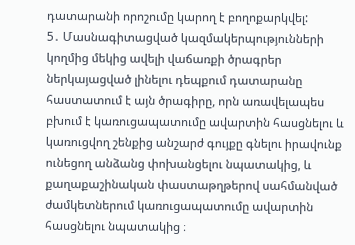դատարանի որոշումը կարող է բողոքարկվել:
5․ Մասնագիտացված կազմակերպությունների կողմից մեկից ավելի վաճառքի ծրագրեր ներկայացված լինելու դեպքում դատարանը հաստատում է այն ծրագիրը, որն առավելապես բխում է կառուցապատումը ավարտին հասցնելու և կառուցվող շենքից անշարժ գույքը գնելու իրավունք ունեցող անձանց փոխանցելու նպատակից, և քաղաքաշինական փաստաթղթերով սահմանված ժամկետներում կառուցապատումը ավարտին հասցնելու նպատակից ։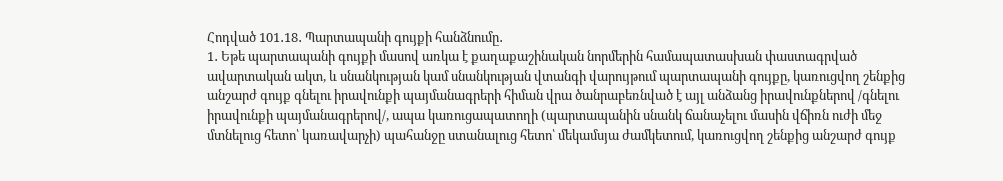Հոդված 101․18․ Պարտապանի գույքի հանձնումը․
1․ Եթե պարտապանի գույքի մասով առկա է քաղաքաշինական նորմերին համապատասխան փաստագրված ավարտական ակտ, և սնանկության կամ սնանկության վտանգի վարույթում պարտապանի գույքը, կառուցվող շենքից անշարժ գույք գնելու իրավունքի պայմանագրերի հիման վրա ծանրաբեռնված է այլ անձանց իրավունքներով /գնելու իրավունքի պայմանագրերով/, ապա կառուցապատողի (պարտապանին սնանկ ճանաչելու մասին վճիռն ուժի մեջ մտնելուց հետո՝ կառավարչի) պահանջը ստանալուց հետո՝ մեկամսյա ժամկետում, կառուցվող շենքից անշարժ գույք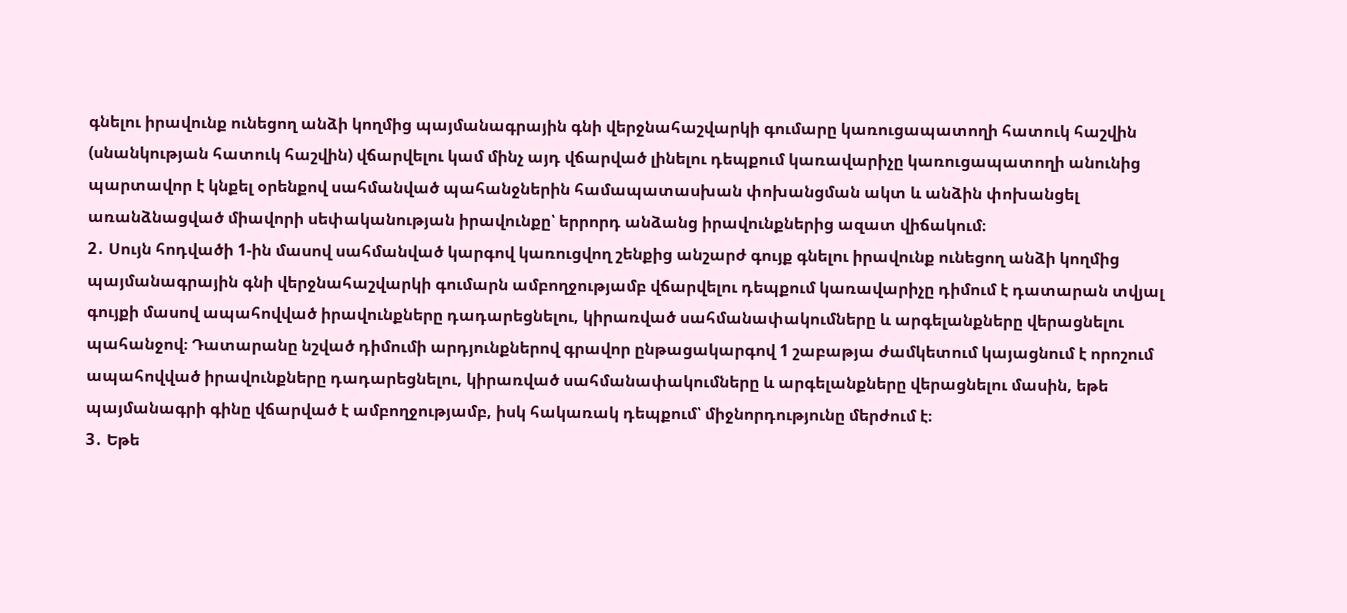գնելու իրավունք ունեցող անձի կողմից պայմանագրային գնի վերջնահաշվարկի գումարը կառուցապատողի հատուկ հաշվին (սնանկության հատուկ հաշվին) վճարվելու կամ մինչ այդ վճարված լինելու դեպքում կառավարիչը կառուցապատողի անունից պարտավոր է կնքել օրենքով սահմանված պահանջներին համապատասխան փոխանցման ակտ և անձին փոխանցել առանձնացված միավորի սեփականության իրավունքը՝ երրորդ անձանց իրավունքներից ազատ վիճակում։
2․ Սույն հոդվածի 1-ին մասով սահմանված կարգով կառուցվող շենքից անշարժ գույք գնելու իրավունք ունեցող անձի կողմից պայմանագրային գնի վերջնահաշվարկի գումարն ամբողջությամբ վճարվելու դեպքում կառավարիչը դիմում է դատարան տվյալ գույքի մասով ապահովված իրավունքները դադարեցնելու, կիրառված սահմանափակումները և արգելանքները վերացնելու պահանջով։ Դատարանը նշված դիմումի արդյունքներով գրավոր ընթացակարգով 1 շաբաթյա ժամկետում կայացնում է որոշում ապահովված իրավունքները դադարեցնելու, կիրառված սահմանափակումները և արգելանքները վերացնելու մասին, եթե պայմանագրի գինը վճարված է ամբողջությամբ, իսկ հակառակ դեպքում՝ միջնորդությունը մերժում է։
3․ Եթե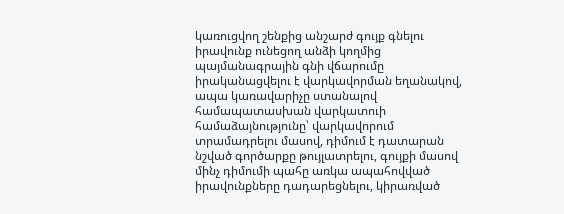կառուցվող շենքից անշարժ գույք գնելու իրավունք ունեցող անձի կողմից պայմանագրային գնի վճարումը իրականացվելու է վարկավորման եղանակով, ապա կառավարիչը ստանալով համապատասխան վարկատուի համաձայնությունը՝ վարկավորում տրամադրելու մասով, դիմում է դատարան նշված գործարքը թույլատրելու, գույքի մասով մինչ դիմումի պահը առկա ապահովված իրավունքները դադարեցնելու, կիրառված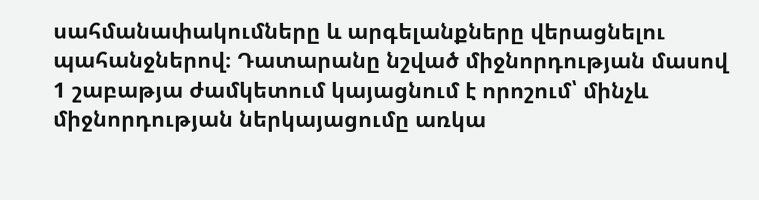սահմանափակումները և արգելանքները վերացնելու պահանջներով։ Դատարանը նշված միջնորդության մասով 1 շաբաթյա ժամկետում կայացնում է որոշում՝ մինչև միջնորդության ներկայացումը առկա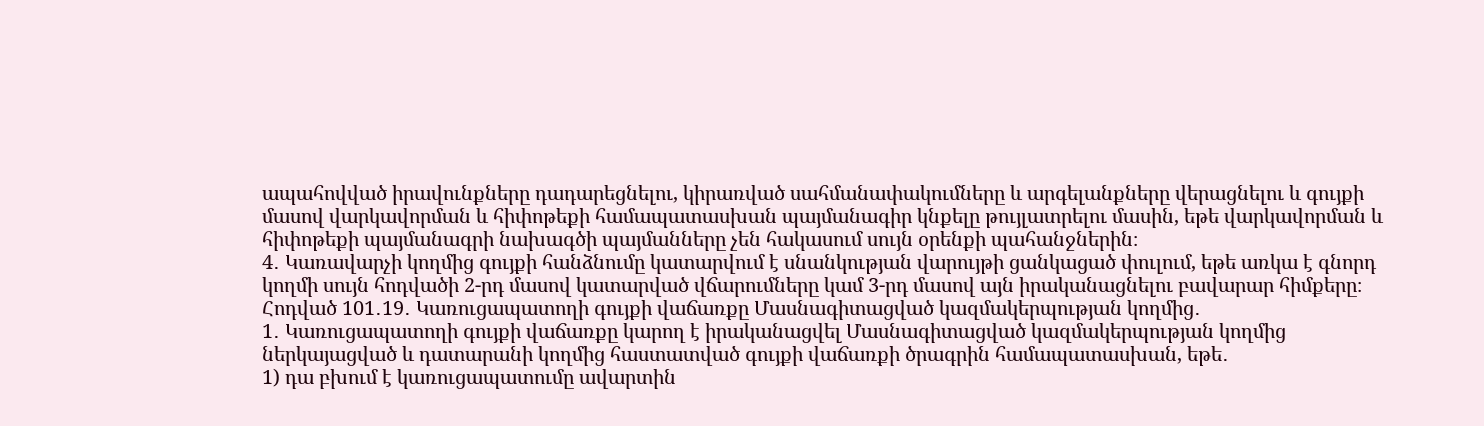ապահովված իրավունքները դադարեցնելու, կիրառված սահմանափակումները և արգելանքները վերացնելու և գույքի մասով վարկավորման և հիփոթեքի համապատասխան պայմանագիր կնքելը թույլատրելու մասին, եթե վարկավորման և հիփոթեքի պայմանագրի նախագծի պայմանները չեն հակասում սույն օրենքի պահանջներին։
4․ Կառավարչի կողմից գույքի հանձնումը կատարվում է սնանկության վարույթի ցանկացած փուլում, եթե առկա է գնորդ կողմի սույն հոդվածի 2-րդ մասով կատարված վճարումները կամ 3-րդ մասով այն իրականացնելու բավարար հիմքերը։
Հոդված 101․19․ Կառուցապատողի գույքի վաճառքը Մասնագիտացված կազմակերպության կողմից․
1․ Կառուցապատողի գույքի վաճառքը կարող է իրականացվել Մասնագիտացված կազմակերպության կողմից ներկայացված և դատարանի կողմից հաստատված գույքի վաճառքի ծրագրին համապատասխան, եթե․
1) դա բխում է կառուցապատումը ավարտին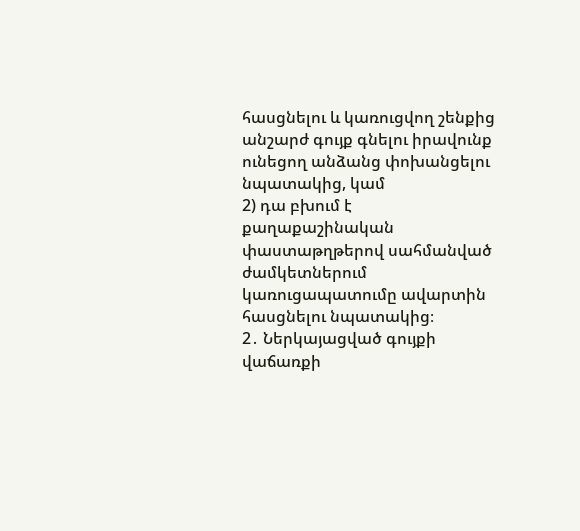հասցնելու և կառուցվող շենքից անշարժ գույք գնելու իրավունք ունեցող անձանց փոխանցելու նպատակից, կամ
2) դա բխում է քաղաքաշինական փաստաթղթերով սահմանված ժամկետներում կառուցապատումը ավարտին հասցնելու նպատակից։
2․ Ներկայացված գույքի վաճառքի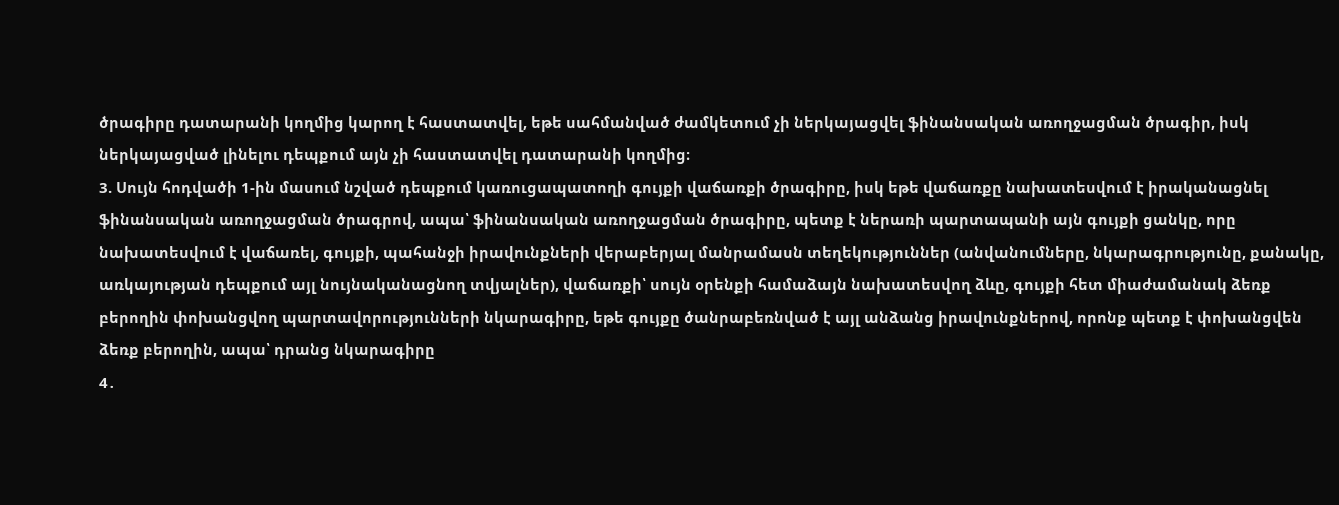ծրագիրը դատարանի կողմից կարող է հաստատվել, եթե սահմանված ժամկետում չի ներկայացվել ֆինանսական առողջացման ծրագիր, իսկ ներկայացված լինելու դեպքում այն չի հաստատվել դատարանի կողմից։
3. Սույն հոդվածի 1-ին մասում նշված դեպքում կառուցապատողի գույքի վաճառքի ծրագիրը, իսկ եթե վաճառքը նախատեսվում է իրականացնել ֆինանսական առողջացման ծրագրով, ապա՝ ֆինանսական առողջացման ծրագիրը, պետք է ներառի պարտապանի այն գույքի ցանկը, որը նախատեսվում է վաճառել, գույքի, պահանջի իրավունքների վերաբերյալ մանրամասն տեղեկություններ (անվանումները, նկարագրությունը, քանակը, առկայության դեպքում այլ նույնականացնող տվյալներ), վաճառքի՝ սույն օրենքի համաձայն նախատեսվող ձևը, գույքի հետ միաժամանակ ձեռք բերողին փոխանցվող պարտավորությունների նկարագիրը, եթե գույքը ծանրաբեռնված է այլ անձանց իրավունքներով, որոնք պետք է փոխանցվեն ձեռք բերողին, ապա՝ դրանց նկարագիրը
4․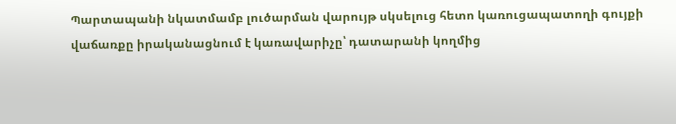Պարտապանի նկատմամբ լուծարման վարույթ սկսելուց հետո կառուցապատողի գույքի վաճառքը իրականացնում է կառավարիչը՝ դատարանի կողմից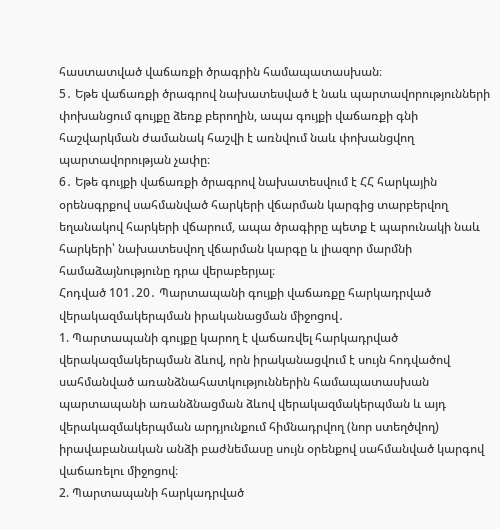հաստատված վաճառքի ծրագրին համապատասխան։
5․ Եթե վաճառքի ծրագրով նախատեսված է նաև պարտավորությունների փոխանցում գույքը ձեռք բերողին, ապա գույքի վաճառքի գնի հաշվարկման ժամանակ հաշվի է առնվում նաև փոխանցվող պարտավորության չափը։
6․ Եթե գույքի վաճառքի ծրագրով նախատեսվում է ՀՀ հարկային օրենսգրքով սահմանված հարկերի վճարման կարգից տարբերվող եղանակով հարկերի վճարում, ապա ծրագիրը պետք է պարունակի նաև հարկերի՝ նախատեսվող վճարման կարգը և լիազոր մարմնի համաձայնությունը դրա վերաբերյալ։
Հոդված 101․20․ Պարտապանի գույքի վաճառքը հարկադրված վերակազմակերպման իրականացման միջոցով․
1. Պարտապանի գույքը կարող է վաճառվել հարկադրված վերակազմակերպման ձևով, որն իրականացվում է սույն հոդվածով սահմանված առանձնահատկություններին համապատասխան պարտապանի առանձնացման ձևով վերակազմակերպման և այդ վերակազմակերպման արդյունքում հիմնադրվող (նոր ստեղծվող) իրավաբանական անձի բաժնեմասը սույն օրենքով սահմանված կարգով վաճառելու միջոցով։
2. Պարտապանի հարկադրված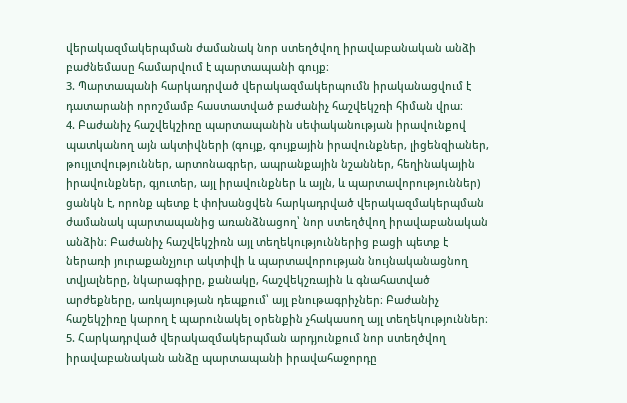վերակազմակերպման ժամանակ նոր ստեղծվող իրավաբանական անձի բաժնեմասը համարվում է պարտապանի գույք։
3. Պարտապանի հարկադրված վերակազմակերպումն իրականացվում է դատարանի որոշմամբ հաստատված բաժանիչ հաշվեկշռի հիման վրա։
4. Բաժանիչ հաշվեկշիռը պարտապանին սեփականության իրավունքով պատկանող այն ակտիվների (գույք, գույքային իրավունքներ, լիցենզիաներ, թույլտվություններ, արտոնագրեր, ապրանքային նշաններ, հեղինակային իրավունքներ, գյուտեր, այլ իրավունքներ և այլն, և պարտավորություններ) ցանկն է, որոնք պետք է փոխանցվեն հարկադրված վերակազմակերպման ժամանակ պարտապանից առանձնացող՝ նոր ստեղծվող իրավաբանական անձին։ Բաժանիչ հաշվեկշիռն այլ տեղեկություններից բացի պետք է ներառի յուրաքանչյուր ակտիվի և պարտավորության նույնականացնող տվյալները, նկարագիրը, քանակը, հաշվեկշռային և գնահատված արժեքները, առկայության դեպքում՝ այլ բնութագրիչներ։ Բաժանիչ հաշեկշիռը կարող է պարունակել օրենքին չհակասող այլ տեղեկություններ։
5. Հարկադրված վերակազմակերպման արդյունքում նոր ստեղծվող իրավաբանական անձը պարտապանի իրավահաջորդը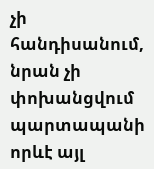չի հանդիսանում, նրան չի փոխանցվում պարտապանի որևէ այլ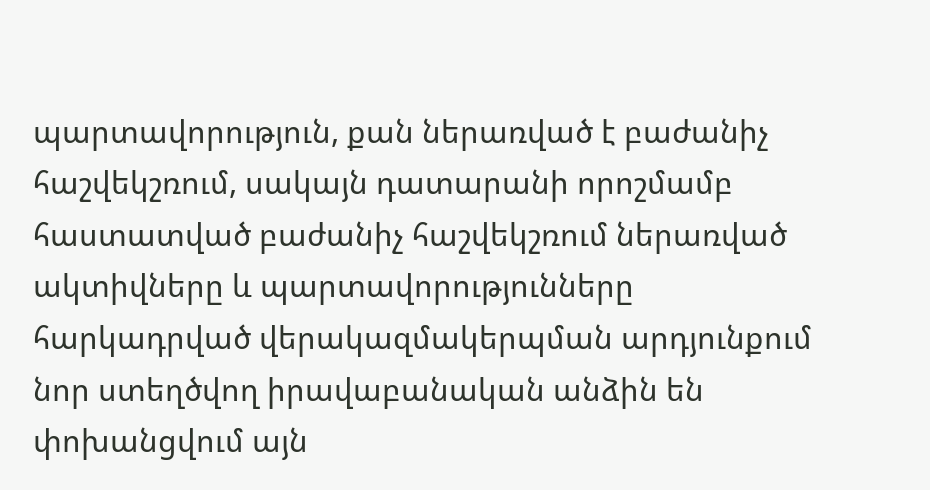պարտավորություն, քան ներառված է բաժանիչ հաշվեկշռում, սակայն դատարանի որոշմամբ հաստատված բաժանիչ հաշվեկշռում ներառված ակտիվները և պարտավորությունները հարկադրված վերակազմակերպման արդյունքում նոր ստեղծվող իրավաբանական անձին են փոխանցվում այն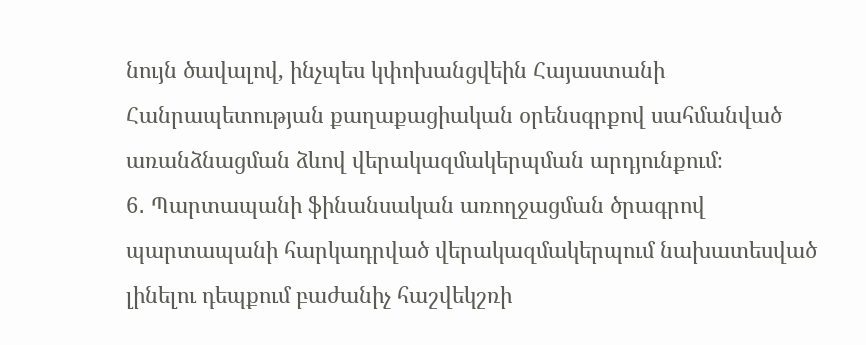նույն ծավալով, ինչպես կփոխանցվեին Հայաստանի Հանրապետության քաղաքացիական օրենսգրքով սահմանված առանձնացման ձևով վերակազմակերպման արդյունքում։
6․ Պարտապանի ֆինանսական առողջացման ծրագրով պարտապանի հարկադրված վերակազմակերպում նախատեսված լինելու դեպքում բաժանիչ հաշվեկշռի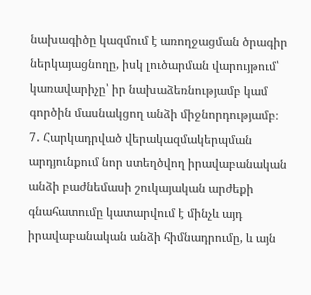նախագիծը կազմում է առողջացման ծրագիր ներկայացնողը, իսկ լուծարման վարույթում՝ կառավարիչը՝ իր նախաձեռնությամբ կամ գործին մասնակցող անձի միջնորդությամբ։
7․ Հարկադրված վերակազմակերպման արդյունքում նոր ստեղծվող իրավաբանական անձի բաժնեմասի շուկայական արժեքի գնահատումը կատարվում է մինչև այդ իրավաբանական անձի հիմնադրումը, և այն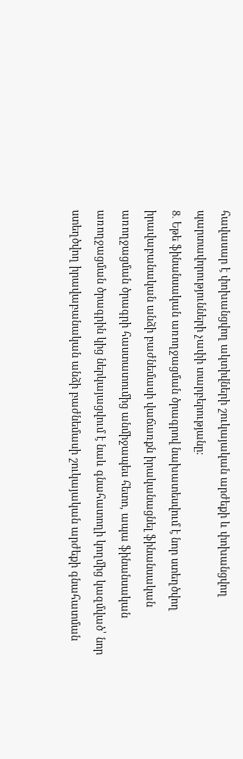հավասար է փոխանցվող ակտիվների շուկայական արժեքի և փոխանցվող պարտավորությունների չափի տարբերությանը։
8․ Եթե ֆինանսական առողջացման ծրագրով նախատեսվում է նոր ստեղծվող իրավաբանական անձի բաժնեմասի վաճառքն իրականացնել ֆինանսական առողջացման ծրագրի հաստատումից անմիջապես հետո, ապա ֆինանսական առողջացման ծրագրին կից ներկայացվում է նաև գնահատողի կողմից կազմված՝ նոր ստեղծվող իրավաբանական անձի բաժնեմասի շուկայական արժեքի գնահատման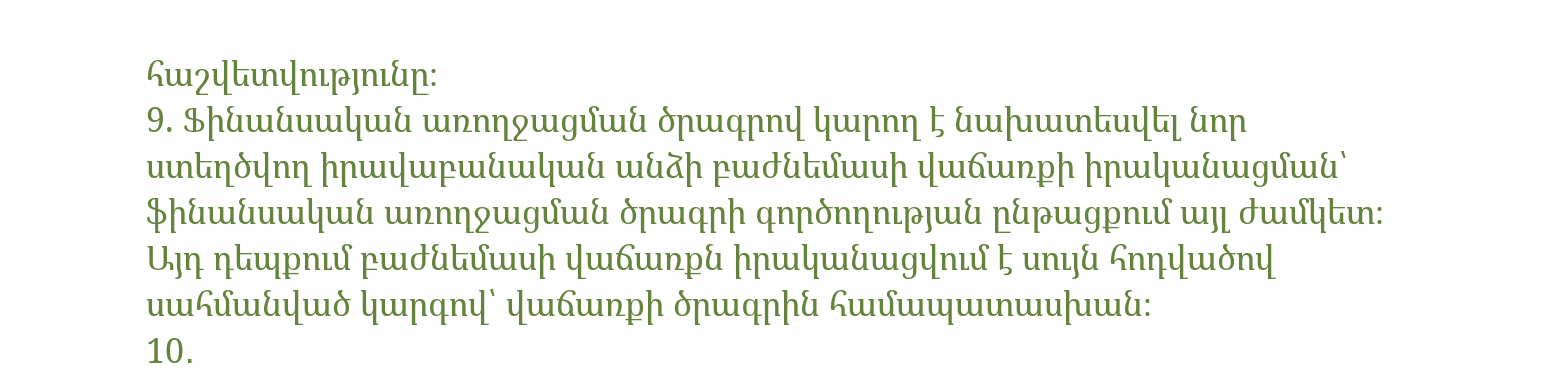հաշվետվությունը։
9. Ֆինանսական առողջացման ծրագրով կարող է նախատեսվել նոր ստեղծվող իրավաբանական անձի բաժնեմասի վաճառքի իրականացման՝ ֆինանսական առողջացման ծրագրի գործողության ընթացքում այլ ժամկետ։ Այդ դեպքում բաժնեմասի վաճառքն իրականացվում է սույն հոդվածով սահմանված կարգով՝ վաճառքի ծրագրին համապատասխան։
10․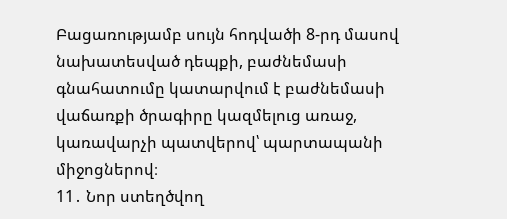Բացառությամբ սույն հոդվածի 8-րդ մասով նախատեսված դեպքի, բաժնեմասի գնահատումը կատարվում է բաժնեմասի վաճառքի ծրագիրը կազմելուց առաջ, կառավարչի պատվերով՝ պարտապանի միջոցներով։
11․ Նոր ստեղծվող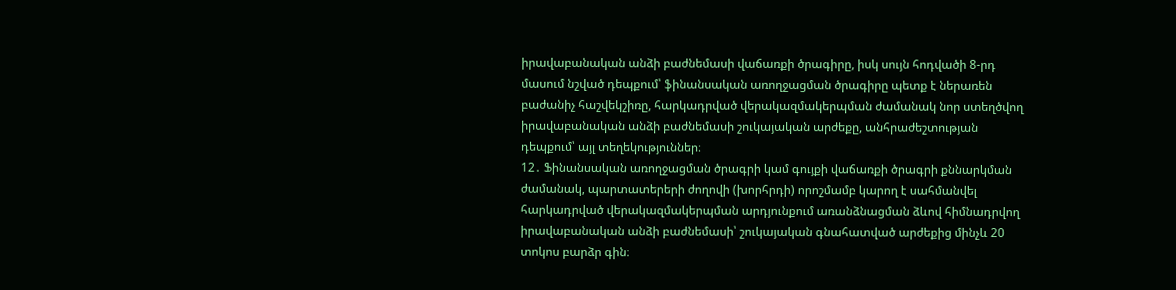իրավաբանական անձի բաժնեմասի վաճառքի ծրագիրը, իսկ սույն հոդվածի 8-րդ մասում նշված դեպքում՝ ֆինանսական առողջացման ծրագիրը պետք է ներառեն բաժանիչ հաշվեկշիռը, հարկադրված վերակազմակերպման ժամանակ նոր ստեղծվող իրավաբանական անձի բաժնեմասի շուկայական արժեքը, անհրաժեշտության դեպքում՝ այլ տեղեկություններ։
12․ Ֆինանսական առողջացման ծրագրի կամ գույքի վաճառքի ծրագրի քննարկման ժամանակ, պարտատերերի ժողովի (խորհրդի) որոշմամբ կարող է սահմանվել հարկադրված վերակազմակերպման արդյունքում առանձնացման ձևով հիմնադրվող իրավաբանական անձի բաժնեմասի՝ շուկայական գնահատված արժեքից մինչև 20 տոկոս բարձր գին։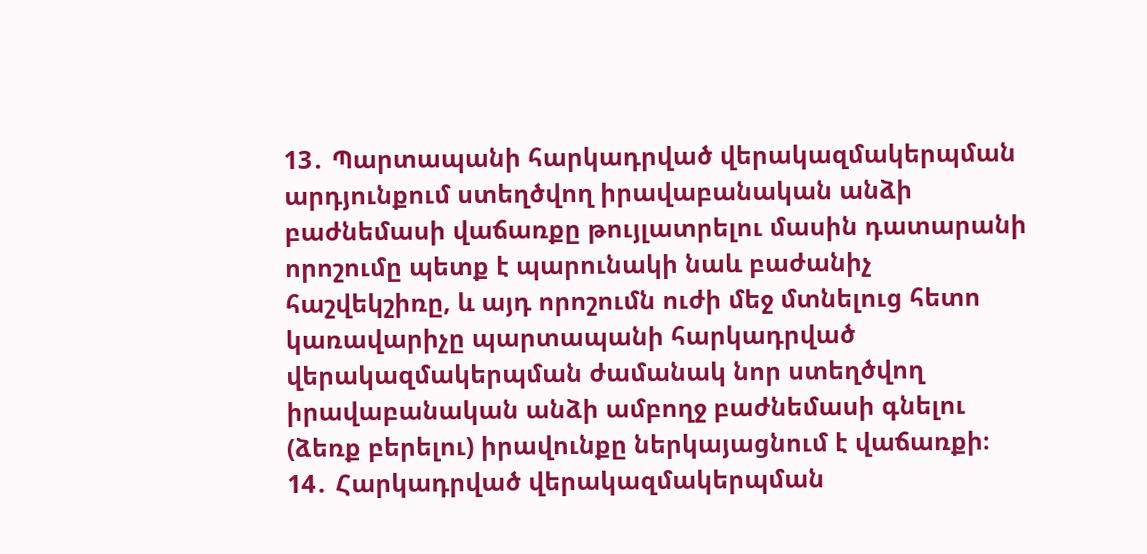13․ Պարտապանի հարկադրված վերակազմակերպման արդյունքում ստեղծվող իրավաբանական անձի բաժնեմասի վաճառքը թույլատրելու մասին դատարանի որոշումը պետք է պարունակի նաև բաժանիչ հաշվեկշիռը, և այդ որոշումն ուժի մեջ մտնելուց հետո կառավարիչը պարտապանի հարկադրված վերակազմակերպման ժամանակ նոր ստեղծվող իրավաբանական անձի ամբողջ բաժնեմասի գնելու (ձեռք բերելու) իրավունքը ներկայացնում է վաճառքի։
14․ Հարկադրված վերակազմակերպման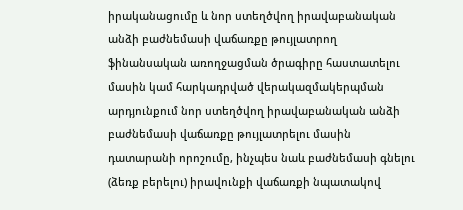իրականացումը և նոր ստեղծվող իրավաբանական անձի բաժնեմասի վաճառքը թույլատրող ֆինանսական առողջացման ծրագիրը հաստատելու մասին կամ հարկադրված վերակազմակերպման արդյունքում նոր ստեղծվող իրավաբանական անձի բաժնեմասի վաճառքը թույլատրելու մասին դատարանի որոշումը, ինչպես նաև բաժնեմասի գնելու (ձեռք բերելու) իրավունքի վաճառքի նպատակով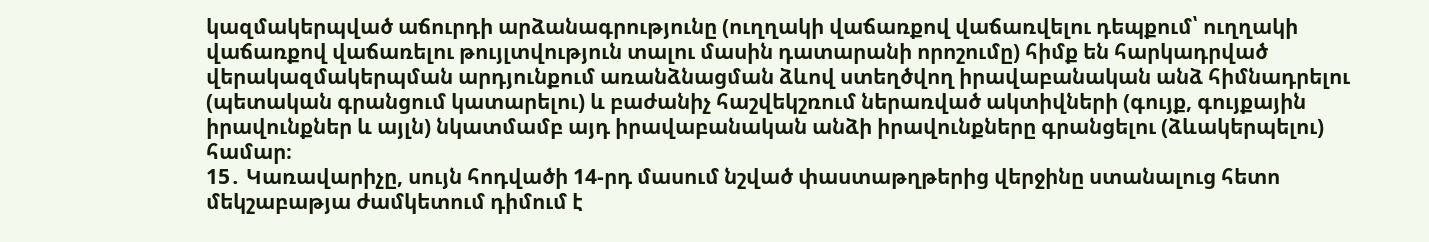կազմակերպված աճուրդի արձանագրությունը (ուղղակի վաճառքով վաճառվելու դեպքում՝ ուղղակի վաճառքով վաճառելու թույլտվություն տալու մասին դատարանի որոշումը) հիմք են հարկադրված վերակազմակերպման արդյունքում առանձնացման ձևով ստեղծվող իրավաբանական անձ հիմնադրելու (պետական գրանցում կատարելու) և բաժանիչ հաշվեկշռում ներառված ակտիվների (գույք, գույքային իրավունքներ և այլն) նկատմամբ այդ իրավաբանական անձի իրավունքները գրանցելու (ձևակերպելու) համար։
15․ Կառավարիչը, սույն հոդվածի 14-րդ մասում նշված փաստաթղթերից վերջինը ստանալուց հետո մեկշաբաթյա ժամկետում դիմում է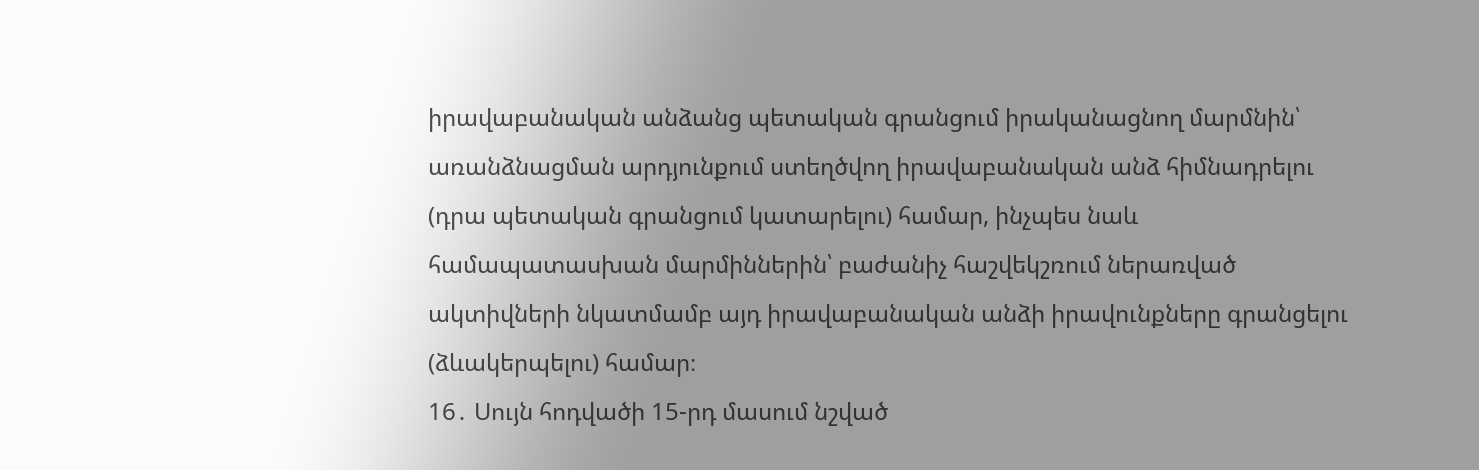իրավաբանական անձանց պետական գրանցում իրականացնող մարմնին՝ առանձնացման արդյունքում ստեղծվող իրավաբանական անձ հիմնադրելու (դրա պետական գրանցում կատարելու) համար, ինչպես նաև համապատասխան մարմիններին՝ բաժանիչ հաշվեկշռում ներառված ակտիվների նկատմամբ այդ իրավաբանական անձի իրավունքները գրանցելու (ձևակերպելու) համար։
16․ Սույն հոդվածի 15-րդ մասում նշված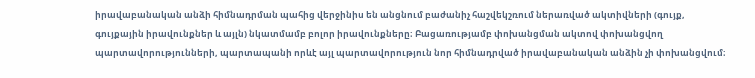իրավաբանական անձի հիմնադրման պահից վերջինիս են անցնում բաժանիչ հաշվեկշռում ներառված ակտիվների (գույք, գույքային իրավունքներ և այլն) նկատմամբ բոլոր իրավունքները։ Բացառությամբ փոխանցման ակտով փոխանցվող պարտավորությունների, պարտապանի որևէ այլ պարտավորություն նոր հիմնադրված իրավաբանական անձին չի փոխանցվում։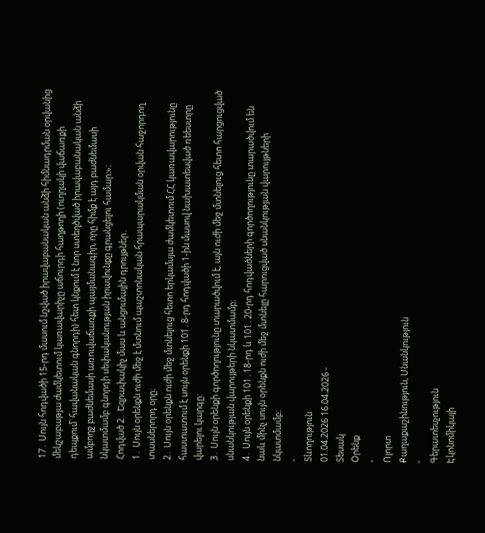17․ Սույն հոդվածի 15-րդ մասում նշված իրավաբանական անձի հիմնադրման օրվանից մեկշաբաթյա ժամկետում կառավարիչը աճուրդի հաղթողի (ուղղակի վաճառքի դեպքում՝ հավանական գնորդի) հետ կնքում է նոր ստեղծված իրավաբանական անձի ամբողջ բաժնեմասի առուվաճառքի պայմանագիր, որը հիմք է այդ բաժնեմասի նկատմամբ գնորդի սեփականության իրավունքը գրանցելու համար։»։
Հոդված 2․ Եզրափակիչ մաս և անցումային դրույթներ․
1․ Սույն օրենքն ուժի մեջ է մտնում պաշտոնական հրապարակման օրվան հաջորդող տասներորդ օրը։
2․ Սույն օրենքն ուժի մեջ մտնելուց հետո երկամսյա ժամկետում ՀՀ կառավարությունը հաստատում է սույն օրենքի 101․8-րդ հոդվածի 1-ին մասով նախատեսված ռեեստրը վարելու կարգը:
3․ Սույն օրենքի գործողությունը տարածվում է, այն ուժի մեջ մտնելուց հետո հարցուցված սնանկության վարույթերի նկատմամբ։
4․ Սույն օրենքի 101․18-րդ և 101․20-րդ հոդվածների գործողությունը տարածվում են նաև մինչ սույն օրենքն ուժի մեջ մտնելը հարուցված սնանկության վարույթների նկատմամբ։
-
Տևողություն
01.04.2026 16.04.2026 -
Տեսակ
Օրենք
-
Ոլորտ
Քաղաքաշինություն, Սնանկություն
-
Գերատեսչություն
Էկոնոմիկայի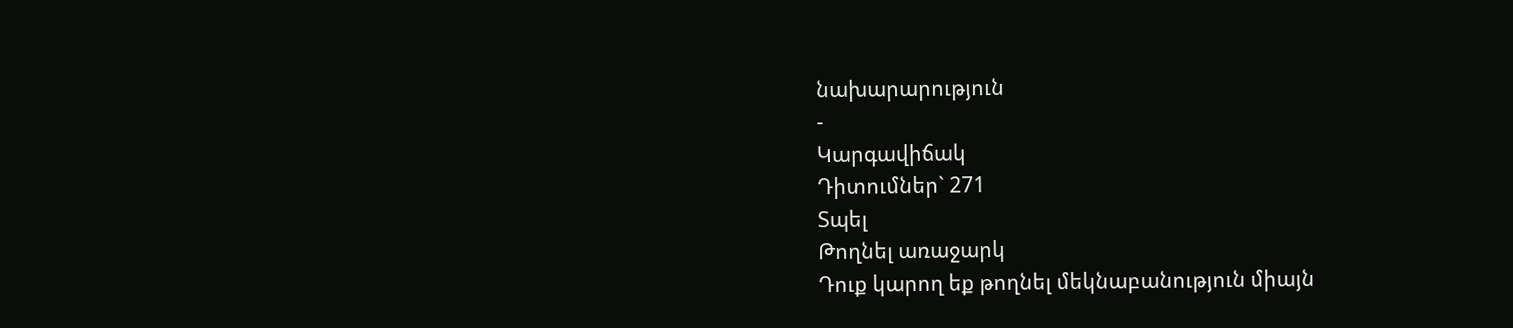նախարարություն
-
Կարգավիճակ
Դիտումներ` 271
Տպել
Թողնել առաջարկ
Դուք կարող եք թողնել մեկնաբանություն միայն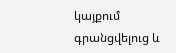կայքում գրանցվելուց և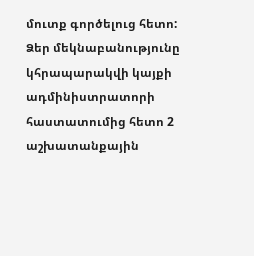մուտք գործելուց հետո:
Ձեր մեկնաբանությունը կհրապարակվի կայքի ադմինիստրատորի հաստատումից հետո 2 աշխատանքային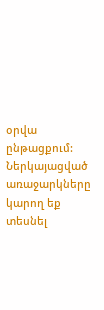օրվա ընթացքում:
Ներկայացված առաջարկները կարող եք տեսնել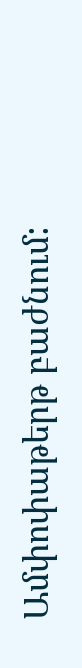Ամփոփաթերթ բաժնում: